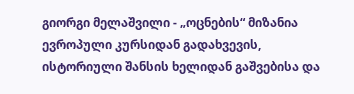გიორგი მელაშვილი - „ოცნების“ მიზანია ევროპული კურსიდან გადახვევის, ისტორიული შანსის ხელიდან გაშვებისა და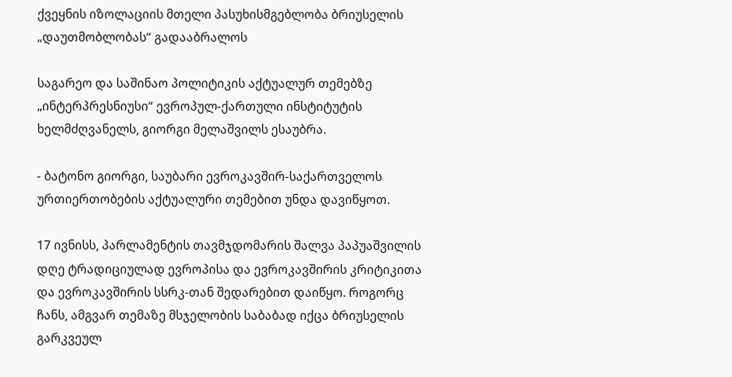ქვეყნის იზოლაციის მთელი პასუხისმგებლობა ბრიუსელის „დაუთმობლობას“ გადააბრალოს

საგარეო და საშინაო პოლიტიკის აქტუალურ თემებზე „ინტერპრესნიუსი“ ევროპულ-ქართული ინსტიტუტის ხელმძღვანელს, გიორგი მელაშვილს ესაუბრა.

- ბატონო გიორგი, საუბარი ევროკავშირ-საქართველოს ურთიერთობების აქტუალური თემებით უნდა დავიწყოთ.

17 ივნისს, პარლამენტის თავმჯდომარის შალვა პაპუაშვილის დღე ტრადიციულად ევროპისა და ევროკავშირის კრიტიკითა და ევროკავშირის სსრკ-თან შედარებით დაიწყო. როგორც ჩანს, ამგვარ თემაზე მსჯელობის საბაბად იქცა ბრიუსელის გარკვეულ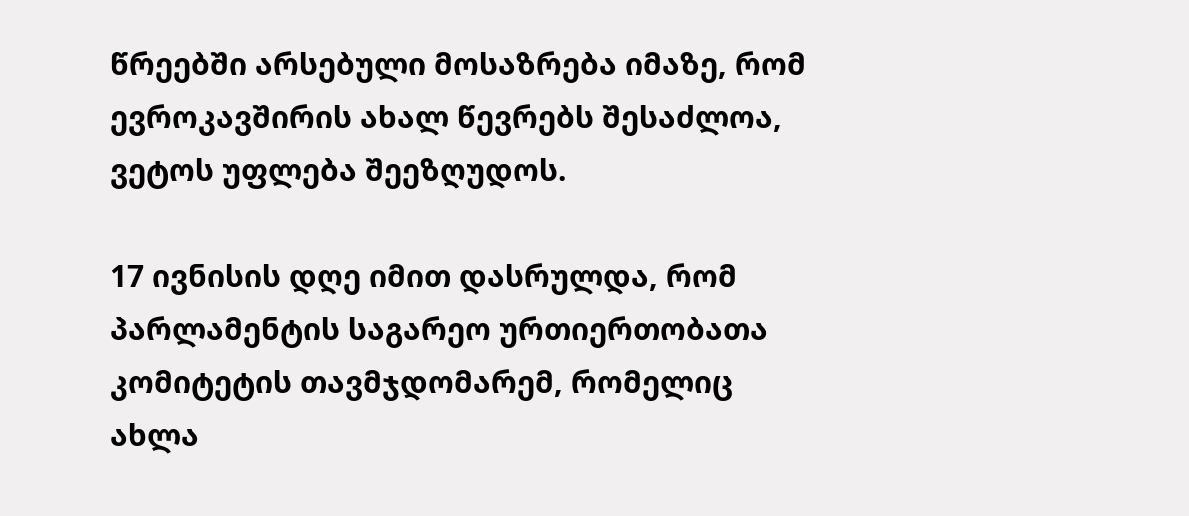წრეებში არსებული მოსაზრება იმაზე, რომ ევროკავშირის ახალ წევრებს შესაძლოა, ვეტოს უფლება შეეზღუდოს.

17 ივნისის დღე იმით დასრულდა, რომ პარლამენტის საგარეო ურთიერთობათა კომიტეტის თავმჯდომარემ, რომელიც ახლა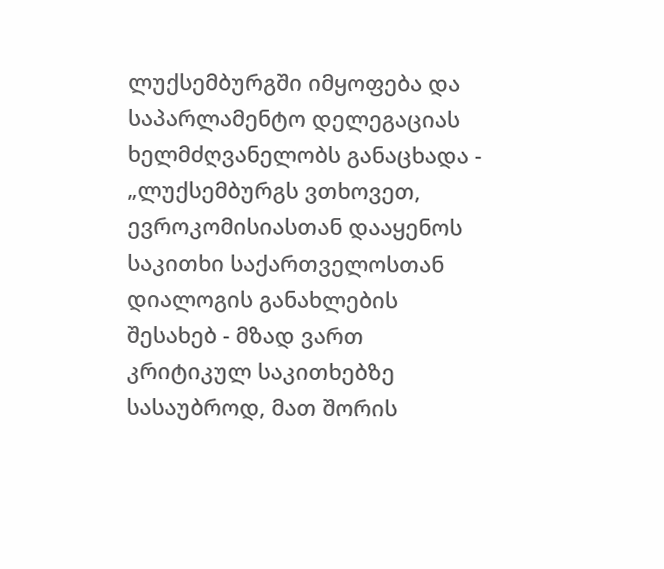ლუქსემბურგში იმყოფება და საპარლამენტო დელეგაციას ხელმძღვანელობს განაცხადა - „ლუქსემბურგს ვთხოვეთ, ევროკომისიასთან დააყენოს საკითხი საქართველოსთან დიალოგის განახლების შესახებ - მზად ვართ კრიტიკულ საკითხებზე სასაუბროდ, მათ შორის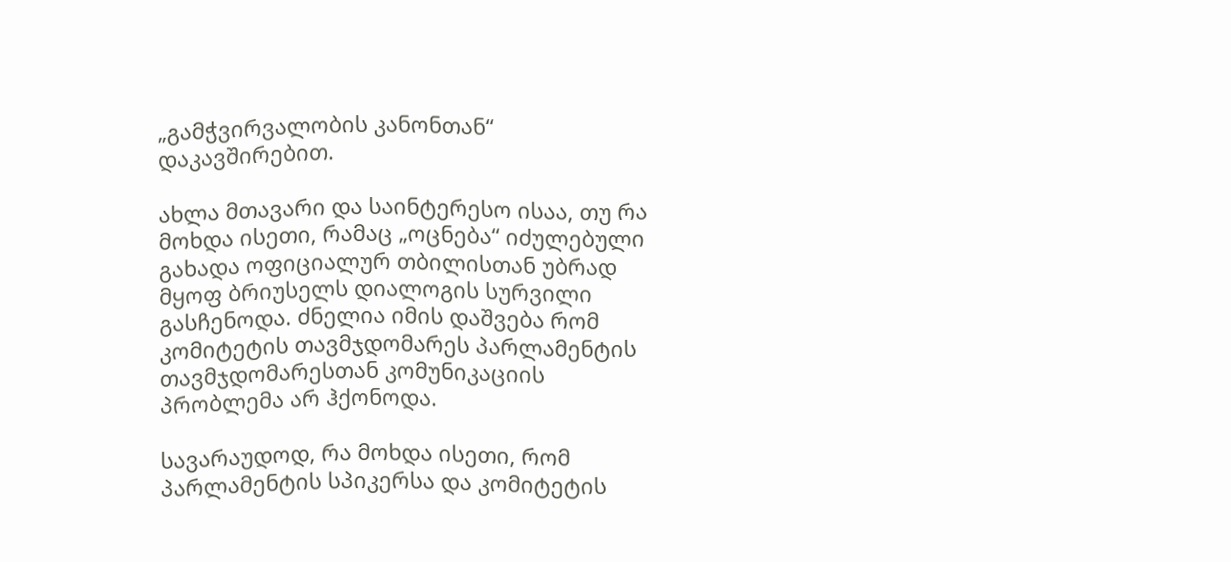„გამჭვირვალობის კანონთან“ დაკავშირებით.

ახლა მთავარი და საინტერესო ისაა, თუ რა მოხდა ისეთი, რამაც „ოცნება“ იძულებული გახადა ოფიციალურ თბილისთან უბრად მყოფ ბრიუსელს დიალოგის სურვილი გასჩენოდა. ძნელია იმის დაშვება რომ კომიტეტის თავმჯდომარეს პარლამენტის თავმჯდომარესთან კომუნიკაციის პრობლემა არ ჰქონოდა.

სავარაუდოდ, რა მოხდა ისეთი, რომ პარლამენტის სპიკერსა და კომიტეტის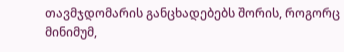თავმჯდომარის განცხადებებს შორის, როგორც მინიმუმ,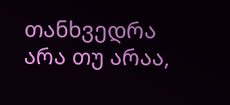თანხვედრა არა თუ არაა,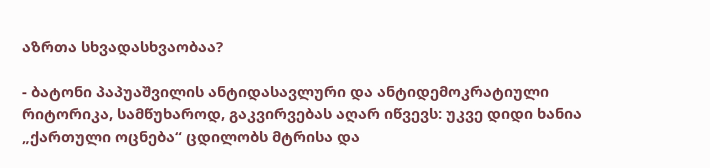აზრთა სხვადასხვაობაა?

- ბატონი პაპუაშვილის ანტიდასავლური და ანტიდემოკრატიული რიტორიკა, სამწუხაროდ, გაკვირვებას აღარ იწვევს: უკვე დიდი ხანია „ქართული ოცნება“ ცდილობს მტრისა და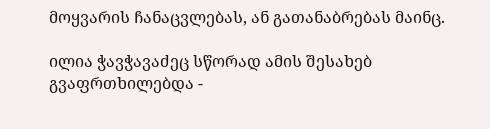მოყვარის ჩანაცვლებას, ან გათანაბრებას მაინც.

ილია ჭავჭავაძეც სწორად ამის შესახებ გვაფრთხილებდა -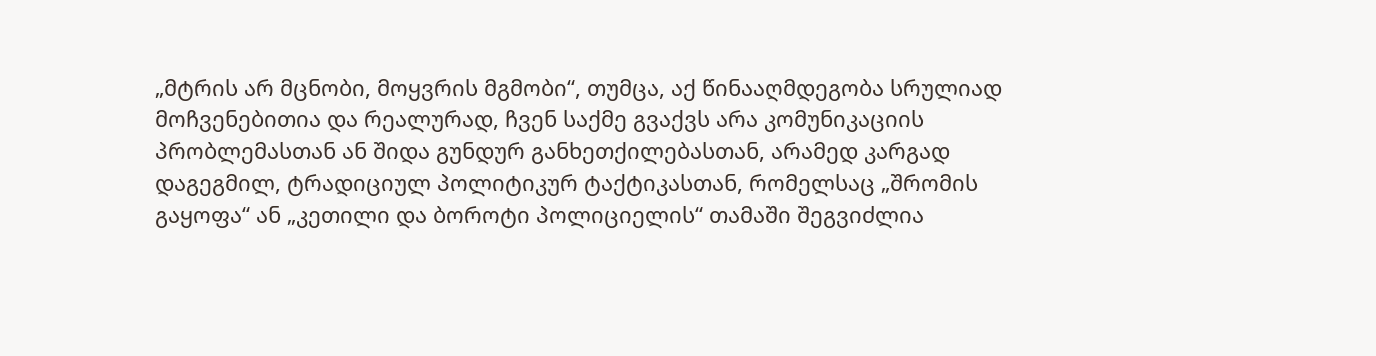„მტრის არ მცნობი, მოყვრის მგმობი“, თუმცა, აქ წინააღმდეგობა სრულიად მოჩვენებითია და რეალურად, ჩვენ საქმე გვაქვს არა კომუნიკაციის პრობლემასთან ან შიდა გუნდურ განხეთქილებასთან, არამედ კარგად დაგეგმილ, ტრადიციულ პოლიტიკურ ტაქტიკასთან, რომელსაც „შრომის გაყოფა“ ან „კეთილი და ბოროტი პოლიციელის“ თამაში შეგვიძლია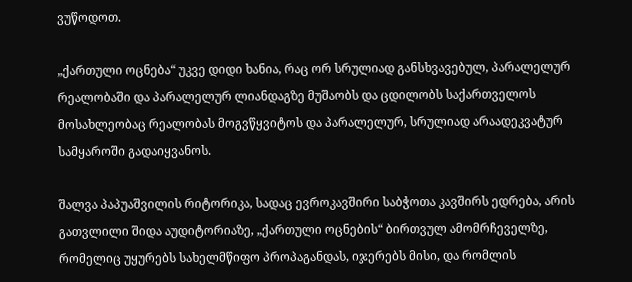ვუწოდოთ.

„ქართული ოცნება“ უკვე დიდი ხანია, რაც ორ სრულიად განსხვავებულ, პარალელურ რეალობაში და პარალელურ ლიანდაგზე მუშაობს და ცდილობს საქართველოს მოსახლეობაც რეალობას მოგვწყვიტოს და პარალელურ, სრულიად არაადეკვატურ სამყაროში გადაიყვანოს.

შალვა პაპუაშვილის რიტორიკა, სადაც ევროკავშირი საბჭოთა კავშირს ედრება, არის გათვლილი შიდა აუდიტორიაზე, „ქართული ოცნების“ ბირთვულ ამომრჩეველზე, რომელიც უყურებს სახელმწიფო პროპაგანდას, იჯერებს მისი, და რომლის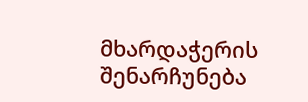მხარდაჭერის შენარჩუნება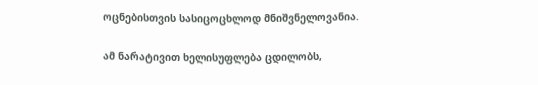ოცნებისთვის სასიცოცხლოდ მნიშვნელოვანია.

ამ ნარატივით ხელისუფლება ცდილობს,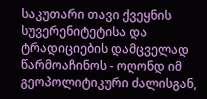საკუთარი თავი ქვეყნის სუვერენიტეტისა და ტრადიციების დამცველად წარმოაჩინოს - ოღონდ იმ გეოპოლიტიკური ძალისგან,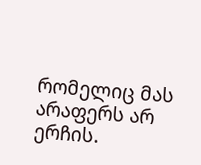რომელიც მას არაფერს არ ერჩის.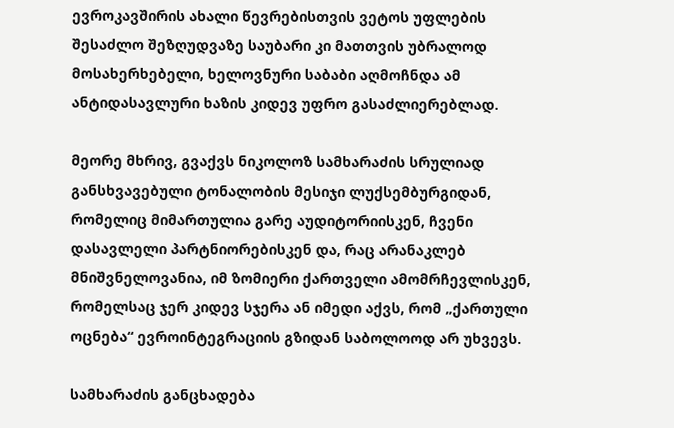ევროკავშირის ახალი წევრებისთვის ვეტოს უფლების შესაძლო შეზღუდვაზე საუბარი კი მათთვის უბრალოდ მოსახერხებელი, ხელოვნური საბაბი აღმოჩნდა ამ ანტიდასავლური ხაზის კიდევ უფრო გასაძლიერებლად.

მეორე მხრივ, გვაქვს ნიკოლოზ სამხარაძის სრულიად განსხვავებული ტონალობის მესიჯი ლუქსემბურგიდან, რომელიც მიმართულია გარე აუდიტორიისკენ, ჩვენი დასავლელი პარტნიორებისკენ და, რაც არანაკლებ მნიშვნელოვანია, იმ ზომიერი ქართველი ამომრჩევლისკენ, რომელსაც ჯერ კიდევ სჯერა ან იმედი აქვს, რომ „ქართული ოცნება“ ევროინტეგრაციის გზიდან საბოლოოდ არ უხვევს.

სამხარაძის განცხადება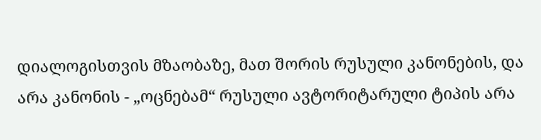დიალოგისთვის მზაობაზე, მათ შორის რუსული კანონების, და არა კანონის - „ოცნებამ“ რუსული ავტორიტარული ტიპის არა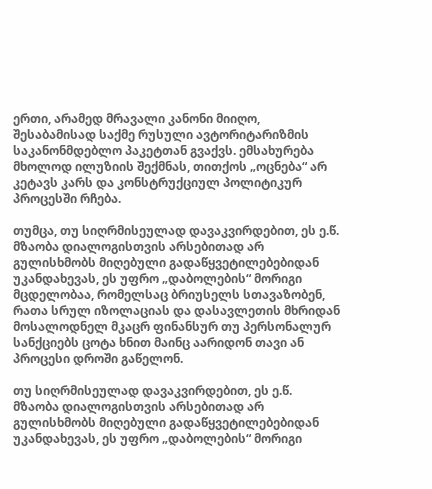ერთი, არამედ მრავალი კანონი მიიღო, შესაბამისად საქმე რუსული ავტორიტარიზმის საკანონმდებლო პაკეტთან გვაქვს. ემსახურება მხოლოდ ილუზიის შექმნას, თითქოს „ოცნება“ არ კეტავს კარს და კონსტრუქციულ პოლიტიკურ პროცესში რჩება.

თუმცა, თუ სიღრმისეულად დავაკვირდებით, ეს ე.წ. მზაობა დიალოგისთვის არსებითად არ გულისხმობს მიღებული გადაწყვეტილებებიდან უკანდახევას, ეს უფრო „დაბოლების“ მორიგი მცდელობაა, რომელსაც ბრიუსელს სთავაზობენ, რათა სრულ იზოლაციას და დასავლეთის მხრიდან მოსალოდნელ მკაცრ ფინანსურ თუ პერსონალურ სანქციებს ცოტა ხნით მაინც აარიდონ თავი ან პროცესი დროში გაწელონ.

თუ სიღრმისეულად დავაკვირდებით, ეს ე.წ. მზაობა დიალოგისთვის არსებითად არ გულისხმობს მიღებული გადაწყვეტილებებიდან უკანდახევას, ეს უფრო „დაბოლების“ მორიგი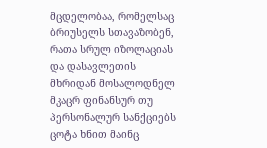მცდელობაა, რომელსაც ბრიუსელს სთავაზობენ, რათა სრულ იზოლაციას და დასავლეთის მხრიდან მოსალოდნელ მკაცრ ფინანსურ თუ პერსონალურ სანქციებს ცოტა ხნით მაინც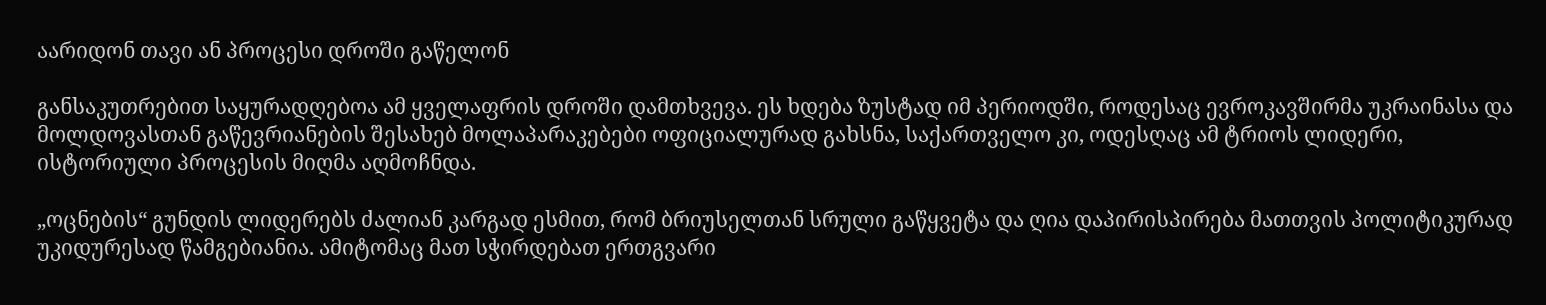აარიდონ თავი ან პროცესი დროში გაწელონ

განსაკუთრებით საყურადღებოა ამ ყველაფრის დროში დამთხვევა. ეს ხდება ზუსტად იმ პერიოდში, როდესაც ევროკავშირმა უკრაინასა და მოლდოვასთან გაწევრიანების შესახებ მოლაპარაკებები ოფიციალურად გახსნა, საქართველო კი, ოდესღაც ამ ტრიოს ლიდერი, ისტორიული პროცესის მიღმა აღმოჩნდა.

„ოცნების“ გუნდის ლიდერებს ძალიან კარგად ესმით, რომ ბრიუსელთან სრული გაწყვეტა და ღია დაპირისპირება მათთვის პოლიტიკურად უკიდურესად წამგებიანია. ამიტომაც მათ სჭირდებათ ერთგვარი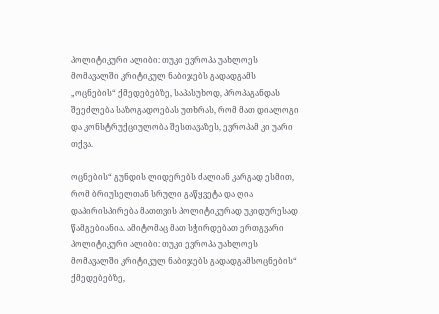პოლიტიკური ალიბი: თუკი ევროპა უახლოეს მომავალში კრიტიკულ ნაბიჯებს გადადგამს „ოცნების“ ქმედებებზე, საპასუხოდ, პროპაგანდას შეეძლება საზოგადოებას უთხრას, რომ მათ დიალოგი და კონსტრუქციულობა შესთავაზეს, ევროპამ კი უარი თქვა.

ოცნების“ გუნდის ლიდერებს ძალიან კარგად ესმით, რომ ბრიუსელთან სრული გაწყვეტა და ღია დაპირისპირება მათთვის პოლიტიკურად უკიდურესად წამგებიანია. ამიტომაც მათ სჭირდებათ ერთგვარი პოლიტიკური ალიბი: თუკი ევროპა უახლოეს მომავალში კრიტიკულ ნაბიჯებს გადადგამსოცნების“ ქმედებებზე,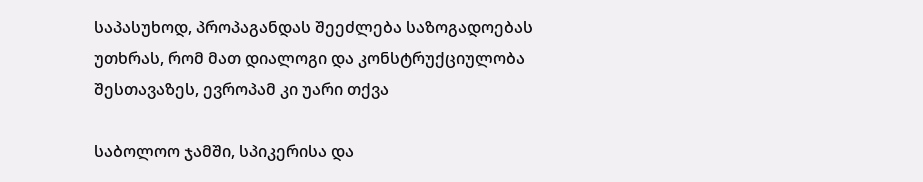საპასუხოდ, პროპაგანდას შეეძლება საზოგადოებას უთხრას, რომ მათ დიალოგი და კონსტრუქციულობა შესთავაზეს, ევროპამ კი უარი თქვა

საბოლოო ჯამში, სპიკერისა და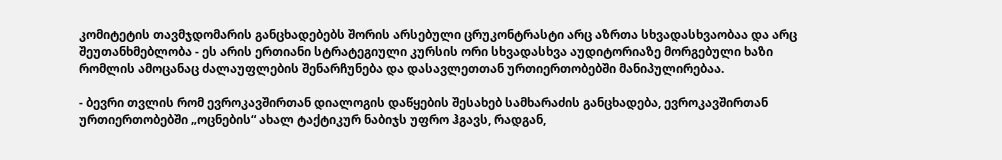კომიტეტის თავმჯდომარის განცხადებებს შორის არსებული ცრუკონტრასტი არც აზრთა სხვადასხვაობაა და არც შეუთანხმებლობა - ეს არის ერთიანი სტრატეგიული კურსის ორი სხვადასხვა აუდიტორიაზე მორგებული ხაზი რომლის ამოცანაც ძალაუფლების შენარჩუნება და დასავლეთთან ურთიერთობებში მანიპულირებაა.

- ბევრი თვლის რომ ევროკავშირთან დიალოგის დაწყების შესახებ სამხარაძის განცხადება, ევროკავშირთან ურთიერთობებში „ოცნების“ ახალ ტაქტიკურ ნაბიჯს უფრო ჰგავს, რადგან,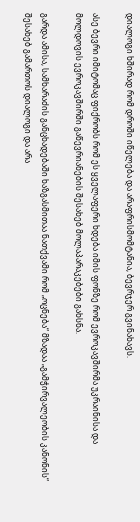დიალოგი ხშირად რომ დროში იწელება და არაფრისმომტანია, ბევრჯერ გვინახავს.

ასე ბევრი იმიტომაც ფიქრობს რომ ეს ყველაფერი ხდება იმის ფონზე რომ ევროკავშირმა უკრაინისა და მოლდოვის ევროკავშირში გაწევრიანების შესახებ მოლაპარაკებები გახსნა.

გარდა ამისა, სამხარაძის განცხადებაში ხაზგასმითაა ნათქვამი რომ „ოცნება“ მზადაა „გამჭირვალეობის კანონის“ შესახებ გამართოს დიალოგი და არა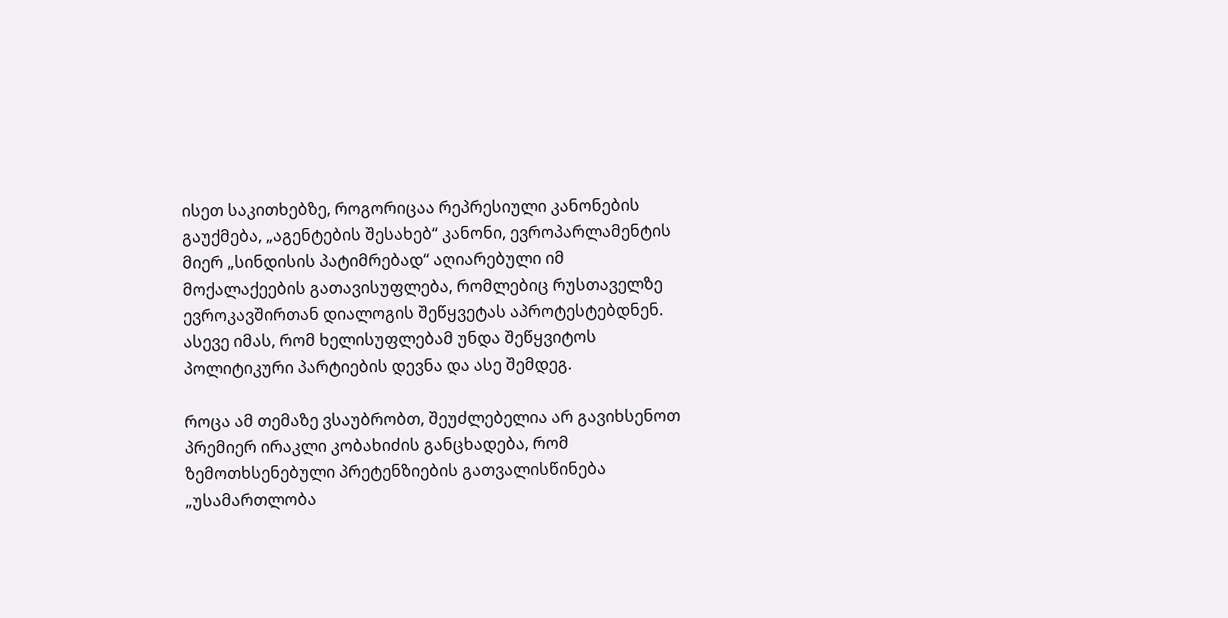ისეთ საკითხებზე, როგორიცაა რეპრესიული კანონების გაუქმება, „აგენტების შესახებ“ კანონი, ევროპარლამენტის მიერ „სინდისის პატიმრებად“ აღიარებული იმ მოქალაქეების გათავისუფლება, რომლებიც რუსთაველზე ევროკავშირთან დიალოგის შეწყვეტას აპროტესტებდნენ. ასევე იმას, რომ ხელისუფლებამ უნდა შეწყვიტოს პოლიტიკური პარტიების დევნა და ასე შემდეგ.

როცა ამ თემაზე ვსაუბრობთ, შეუძლებელია არ გავიხსენოთ პრემიერ ირაკლი კობახიძის განცხადება, რომ ზემოთხსენებული პრეტენზიების გათვალისწინება „უსამართლობა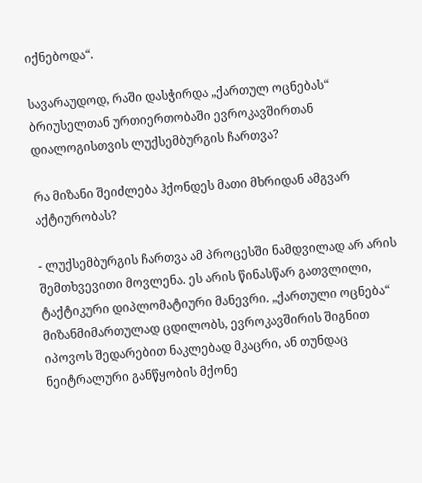იქნებოდა“.

სავარაუდოდ, რაში დასჭირდა „ქართულ ოცნებას“ ბრიუსელთან ურთიერთობაში ევროკავშირთან დიალოგისთვის ლუქსემბურგის ჩართვა?

რა მიზანი შეიძლება ჰქონდეს მათი მხრიდან ამგვარ აქტიურობას?

- ლუქსემბურგის ჩართვა ამ პროცესში ნამდვილად არ არის შემთხვევითი მოვლენა. ეს არის წინასწარ გათვლილი, ტაქტიკური დიპლომატიური მანევრი. „ქართული ოცნება“ მიზანმიმართულად ცდილობს, ევროკავშირის შიგნით იპოვოს შედარებით ნაკლებად მკაცრი, ან თუნდაც ნეიტრალური განწყობის მქონე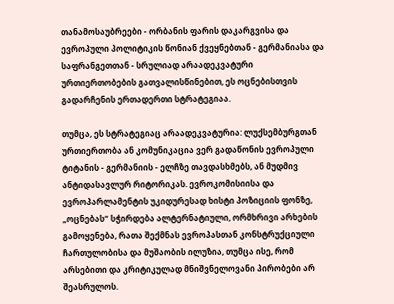თანამოსაუბრეები - ორბანის ფარის დაკარგვისა და ევროპული პოლიტიკის წონიან ქვეყნებთან - გერმანიასა და საფრანგეთთან - სრულიად არაადეკვატური ურთიერთობების გათვალისწინებით, ეს ოცნებისთვის გადარჩენის ერთადერთი სტრატეგიაა.

თუმცა, ეს სტრატეგიაც არაადეკვატურია: ლუქსემბურგთან ურთიერთობა ან კომუნიკაცია ვერ გადაწონის ევროპული ტიტანის - გერმანიის - ელჩზე თავდასხმებს, ან მუდმივ ანტიდასავლურ რიტორიკას. ევროკომისიისა და ევროპარლამენტის უკიდურესად ხისტი პოზიციის ფონზე, „ოცნებას“ სჭირდება ალტერნატიული, ორმხრივი არხების გამოყენება, რათა შექმნას ევროპასთან კონსტრუქციული ჩართულობისა და მუშაობის ილუზია, თუმცა ისე, რომ არსებითი და კრიტიკულად მნიშვნელოვანი პირობები არ შეასრულოს.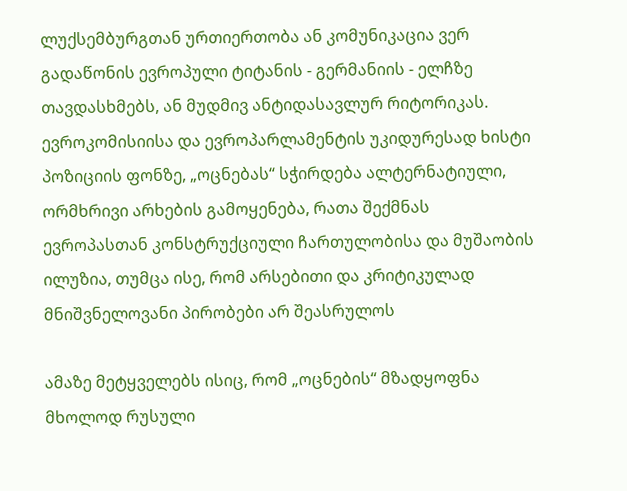ლუქსემბურგთან ურთიერთობა ან კომუნიკაცია ვერ გადაწონის ევროპული ტიტანის - გერმანიის - ელჩზე თავდასხმებს, ან მუდმივ ანტიდასავლურ რიტორიკას. ევროკომისიისა და ევროპარლამენტის უკიდურესად ხისტი პოზიციის ფონზე, „ოცნებას“ სჭირდება ალტერნატიული, ორმხრივი არხების გამოყენება, რათა შექმნას ევროპასთან კონსტრუქციული ჩართულობისა და მუშაობის ილუზია, თუმცა ისე, რომ არსებითი და კრიტიკულად მნიშვნელოვანი პირობები არ შეასრულოს

ამაზე მეტყველებს ისიც, რომ „ოცნების“ მზადყოფნა მხოლოდ რუსული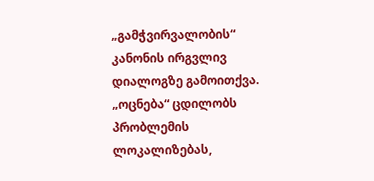„გამჭვირვალობის“ კანონის ირგვლივ დიალოგზე გამოითქვა. „ოცნება“ ცდილობს პრობლემის ლოკალიზებას,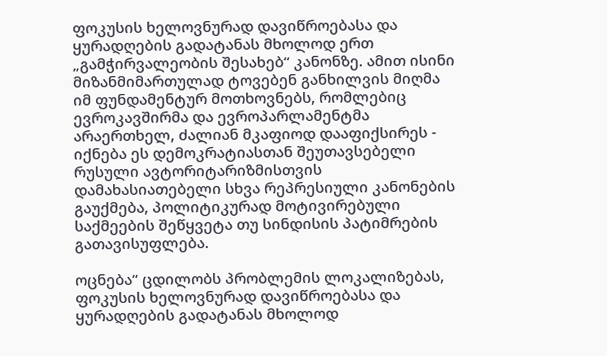ფოკუსის ხელოვნურად დავიწროებასა და ყურადღების გადატანას მხოლოდ ერთ „გამჭირვალეობის შესახებ“ კანონზე. ამით ისინი მიზანმიმართულად ტოვებენ განხილვის მიღმა იმ ფუნდამენტურ მოთხოვნებს, რომლებიც ევროკავშირმა და ევროპარლამენტმა არაერთხელ, ძალიან მკაფიოდ დააფიქსირეს - იქნება ეს დემოკრატიასთან შეუთავსებელი რუსული ავტორიტარიზმისთვის დამახასიათებელი სხვა რეპრესიული კანონების გაუქმება, პოლიტიკურად მოტივირებული საქმეების შეწყვეტა თუ სინდისის პატიმრების გათავისუფლება.

ოცნება“ ცდილობს პრობლემის ლოკალიზებას, ფოკუსის ხელოვნურად დავიწროებასა და ყურადღების გადატანას მხოლოდ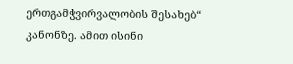ერთგამჭვირვალობის შესახებ“ კანონზე. ამით ისინი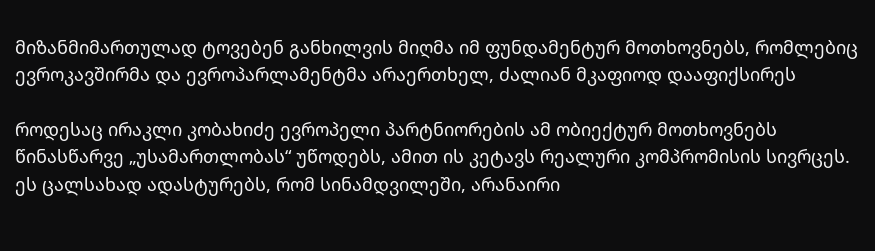მიზანმიმართულად ტოვებენ განხილვის მიღმა იმ ფუნდამენტურ მოთხოვნებს, რომლებიც ევროკავშირმა და ევროპარლამენტმა არაერთხელ, ძალიან მკაფიოდ დააფიქსირეს

როდესაც ირაკლი კობახიძე ევროპელი პარტნიორების ამ ობიექტურ მოთხოვნებს წინასწარვე „უსამართლობას“ უწოდებს, ამით ის კეტავს რეალური კომპრომისის სივრცეს. ეს ცალსახად ადასტურებს, რომ სინამდვილეში, არანაირი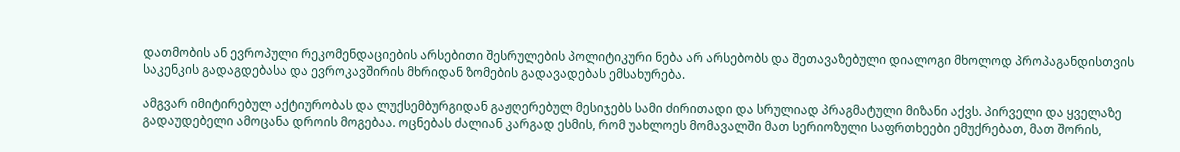დათმობის ან ევროპული რეკომენდაციების არსებითი შესრულების პოლიტიკური ნება არ არსებობს და შეთავაზებული დიალოგი მხოლოდ პროპაგანდისთვის საკენკის გადაგდებასა და ევროკავშირის მხრიდან ზომების გადავადებას ემსახურება.

ამგვარ იმიტირებულ აქტიურობას და ლუქსემბურგიდან გაჟღერებულ მესიჯებს სამი ძირითადი და სრულიად პრაგმატული მიზანი აქვს. პირველი და ყველაზე გადაუდებელი ამოცანა დროის მოგებაა. ოცნებას ძალიან კარგად ესმის, რომ უახლოეს მომავალში მათ სერიოზული საფრთხეები ემუქრებათ, მათ შორის,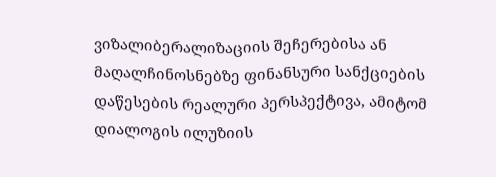ვიზალიბერალიზაციის შეჩერებისა ან მაღალჩინოსნებზე ფინანსური სანქციების დაწესების რეალური პერსპექტივა, ამიტომ დიალოგის ილუზიის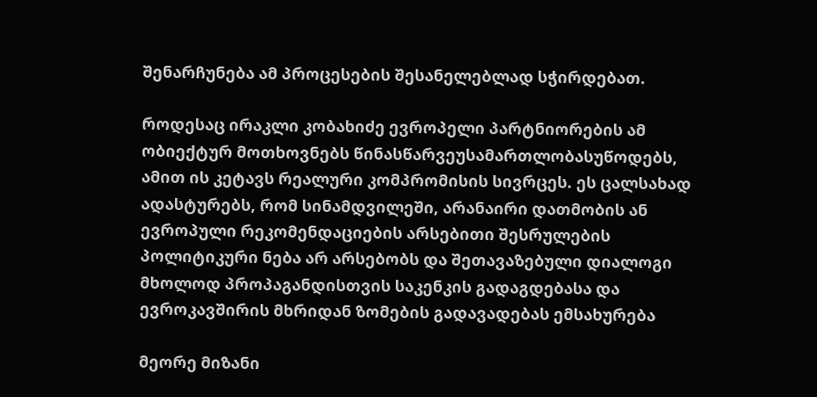შენარჩუნება ამ პროცესების შესანელებლად სჭირდებათ.

როდესაც ირაკლი კობახიძე ევროპელი პარტნიორების ამ ობიექტურ მოთხოვნებს წინასწარვეუსამართლობასუწოდებს, ამით ის კეტავს რეალური კომპრომისის სივრცეს. ეს ცალსახად ადასტურებს, რომ სინამდვილეში, არანაირი დათმობის ან ევროპული რეკომენდაციების არსებითი შესრულების პოლიტიკური ნება არ არსებობს და შეთავაზებული დიალოგი მხოლოდ პროპაგანდისთვის საკენკის გადაგდებასა და ევროკავშირის მხრიდან ზომების გადავადებას ემსახურება

მეორე მიზანი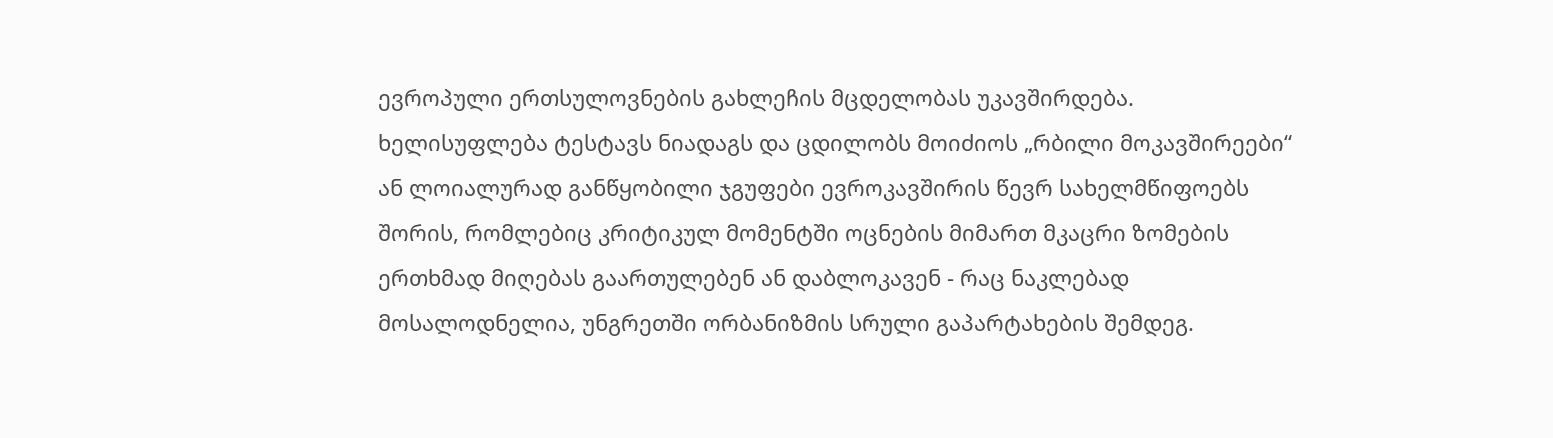ევროპული ერთსულოვნების გახლეჩის მცდელობას უკავშირდება. ხელისუფლება ტესტავს ნიადაგს და ცდილობს მოიძიოს „რბილი მოკავშირეები“ ან ლოიალურად განწყობილი ჯგუფები ევროკავშირის წევრ სახელმწიფოებს შორის, რომლებიც კრიტიკულ მომენტში ოცნების მიმართ მკაცრი ზომების ერთხმად მიღებას გაართულებენ ან დაბლოკავენ - რაც ნაკლებად მოსალოდნელია, უნგრეთში ორბანიზმის სრული გაპარტახების შემდეგ.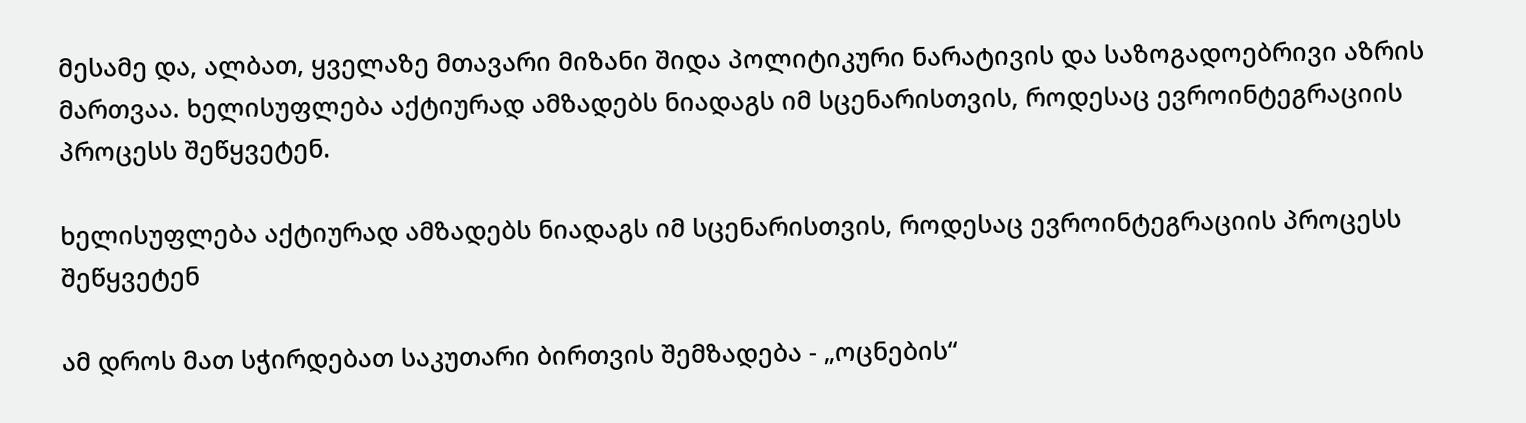მესამე და, ალბათ, ყველაზე მთავარი მიზანი შიდა პოლიტიკური ნარატივის და საზოგადოებრივი აზრის მართვაა. ხელისუფლება აქტიურად ამზადებს ნიადაგს იმ სცენარისთვის, როდესაც ევროინტეგრაციის პროცესს შეწყვეტენ.

ხელისუფლება აქტიურად ამზადებს ნიადაგს იმ სცენარისთვის, როდესაც ევროინტეგრაციის პროცესს შეწყვეტენ

ამ დროს მათ სჭირდებათ საკუთარი ბირთვის შემზადება - „ოცნების“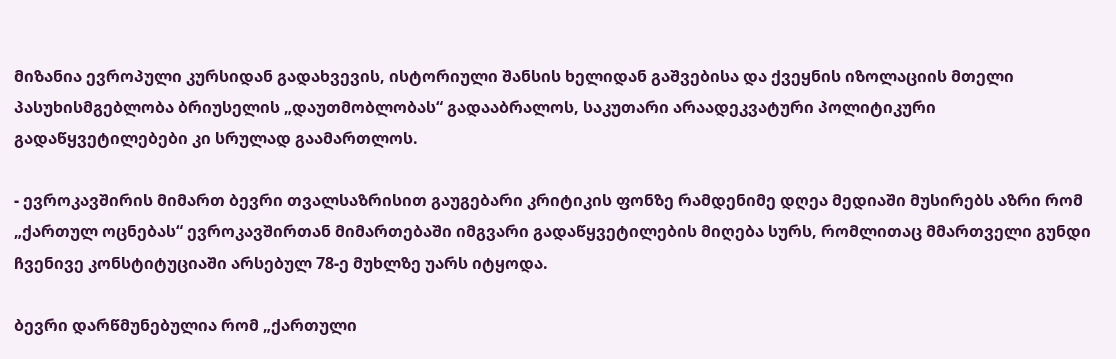მიზანია ევროპული კურსიდან გადახვევის, ისტორიული შანსის ხელიდან გაშვებისა და ქვეყნის იზოლაციის მთელი პასუხისმგებლობა ბრიუსელის „დაუთმობლობას“ გადააბრალოს, საკუთარი არაადეკვატური პოლიტიკური გადაწყვეტილებები კი სრულად გაამართლოს.

- ევროკავშირის მიმართ ბევრი თვალსაზრისით გაუგებარი კრიტიკის ფონზე რამდენიმე დღეა მედიაში მუსირებს აზრი რომ „ქართულ ოცნებას“ ევროკავშირთან მიმართებაში იმგვარი გადაწყვეტილების მიღება სურს, რომლითაც მმართველი გუნდი ჩვენივე კონსტიტუციაში არსებულ 78-ე მუხლზე უარს იტყოდა.

ბევრი დარწმუნებულია რომ „ქართული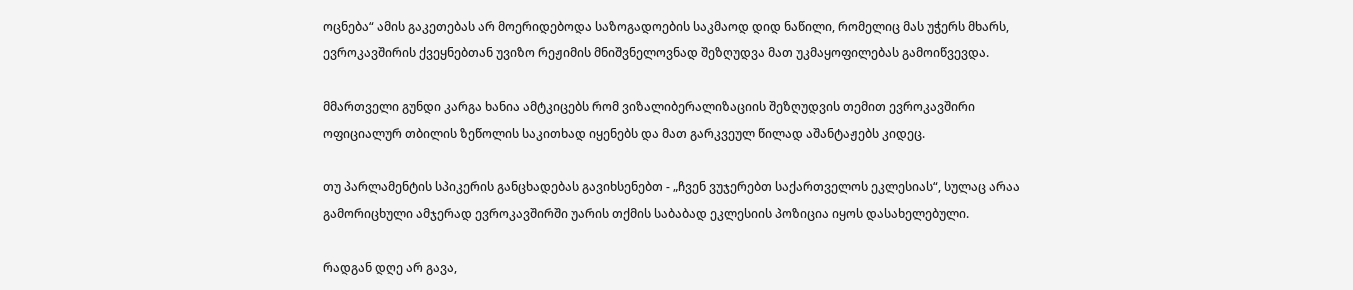ოცნება“ ამის გაკეთებას არ მოერიდებოდა საზოგადოების საკმაოდ დიდ ნაწილი, რომელიც მას უჭერს მხარს, ევროკავშირის ქვეყნებთან უვიზო რეჟიმის მნიშვნელოვნად შეზღუდვა მათ უკმაყოფილებას გამოიწვევდა.

მმართველი გუნდი კარგა ხანია ამტკიცებს რომ ვიზალიბერალიზაციის შეზღუდვის თემით ევროკავშირი ოფიციალურ თბილის ზეწოლის საკითხად იყენებს და მათ გარკვეულ წილად აშანტაჟებს კიდეც.

თუ პარლამენტის სპიკერის განცხადებას გავიხსენებთ - „ჩვენ ვუჯერებთ საქართველოს ეკლესიას“, სულაც არაა გამორიცხული ამჯერად ევროკავშირში უარის თქმის საბაბად ეკლესიის პოზიცია იყოს დასახელებული.

რადგან დღე არ გავა,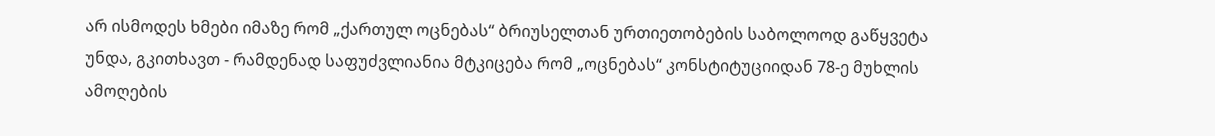არ ისმოდეს ხმები იმაზე რომ „ქართულ ოცნებას“ ბრიუსელთან ურთიეთობების საბოლოოდ გაწყვეტა უნდა, გკითხავთ - რამდენად საფუძვლიანია მტკიცება რომ „ოცნებას“ კონსტიტუციიდან 78-ე მუხლის ამოღების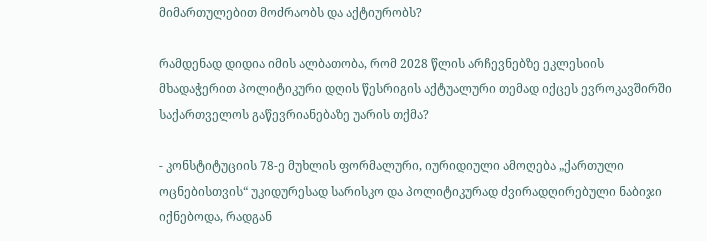მიმართულებით მოძრაობს და აქტიურობს?

რამდენად დიდია იმის ალბათობა, რომ 2028 წლის არჩევნებზე ეკლესიის მხადაჭერით პოლიტიკური დღის წესრიგის აქტუალური თემად იქცეს ევროკავშირში საქართველოს გაწევრიანებაზე უარის თქმა?

- კონსტიტუციის 78-ე მუხლის ფორმალური, იურიდიული ამოღება „ქართული ოცნებისთვის“ უკიდურესად სარისკო და პოლიტიკურად ძვირადღირებული ნაბიჯი იქნებოდა, რადგან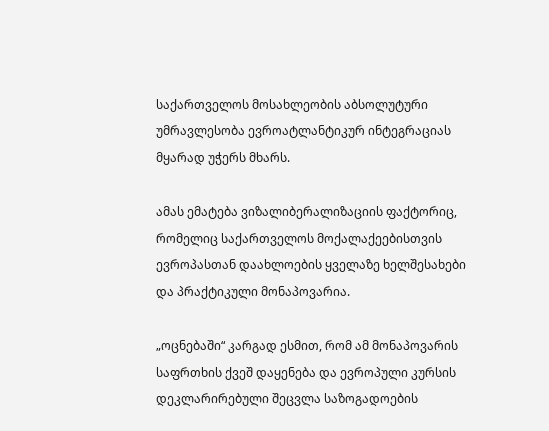საქართველოს მოსახლეობის აბსოლუტური უმრავლესობა ევროატლანტიკურ ინტეგრაციას მყარად უჭერს მხარს.

ამას ემატება ვიზალიბერალიზაციის ფაქტორიც, რომელიც საქართველოს მოქალაქეებისთვის ევროპასთან დაახლოების ყველაზე ხელშესახები და პრაქტიკული მონაპოვარია.

„ოცნებაში“ კარგად ესმით, რომ ამ მონაპოვარის საფრთხის ქვეშ დაყენება და ევროპული კურსის დეკლარირებული შეცვლა საზოგადოების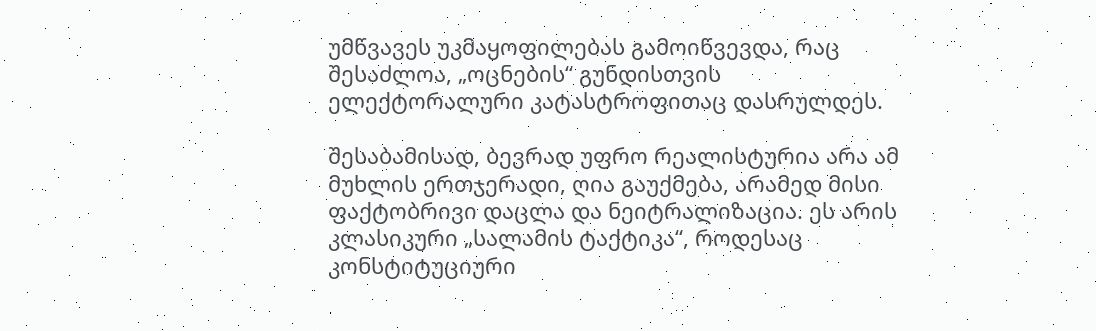უმწვავეს უკმაყოფილებას გამოიწვევდა, რაც შესაძლოა, „ოცნების“ გუნდისთვის ელექტორალური კატასტროფითაც დასრულდეს.

შესაბამისად, ბევრად უფრო რეალისტურია არა ამ მუხლის ერთჯერადი, ღია გაუქმება, არამედ მისი ფაქტობრივი დაცლა და ნეიტრალიზაცია. ეს არის კლასიკური „სალამის ტაქტიკა“, როდესაც კონსტიტუციური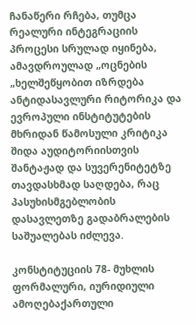ჩანაწერი რჩება, თუმცა რეალური ინტეგრაციის პროცესი სრულად იყინება, ამავდროულად „ოცნების „ხელშეწყობით იზრდება ანტიდასავლური რიტორიკა და ევროპული ინსტიტუტების მხრიდან წამოსული კრიტიკა შიდა აუდიტორიისთვის შანტაჟად და სუვერენიტეტზე თავდასხმად საღდება, რაც პასუხისმგებლობის დასავლეთზე გადაბრალების საშუალებას იძლევა.

კონსტიტუციის 78- მუხლის ფორმალური, იურიდიული ამოღებაქართული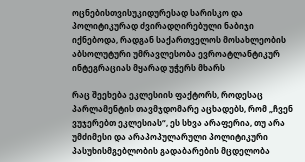ოცნებისთვისუკიდურესად სარისკო და პოლიტიკურად ძვირადღირებული ნაბიჯი იქნებოდა, რადგან საქართველოს მოსახლეობის აბსოლუტური უმრავლესობა ევროატლანტიკურ ინტეგრაციას მყარად უჭერს მხარს

რაც შეეხება ეკლესიის ფაქტორს, როდესაც პარლამენტის თავმჯდომარე აცხადებს, რომ „ჩვენ ვუჯერებთ ეკლესიას“, ეს სხვა არაფერია, თუ არა უმძიმესი და არაპოპულარული პოლიტიკური პასუხისმგებლობის გადაბარების მცდელობა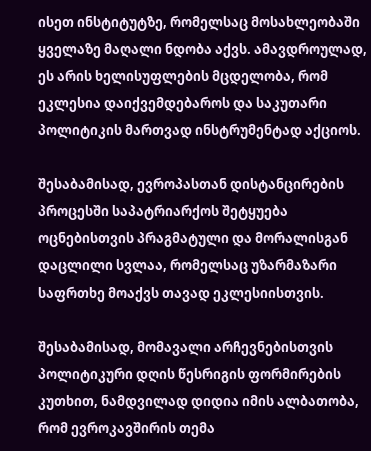ისეთ ინსტიტუტზე, რომელსაც მოსახლეობაში ყველაზე მაღალი ნდობა აქვს. ამავდროულად, ეს არის ხელისუფლების მცდელობა, რომ ეკლესია დაიქვემდებაროს და საკუთარი პოლიტიკის მართვად ინსტრუმენტად აქციოს.

შესაბამისად, ევროპასთან დისტანცირების პროცესში საპატრიარქოს შეტყუება ოცნებისთვის პრაგმატული და მორალისგან დაცლილი სვლაა, რომელსაც უზარმაზარი საფრთხე მოაქვს თავად ეკლესიისთვის.

შესაბამისად, მომავალი არჩევნებისთვის პოლიტიკური დღის წესრიგის ფორმირების კუთხით, ნამდვილად დიდია იმის ალბათობა, რომ ევროკავშირის თემა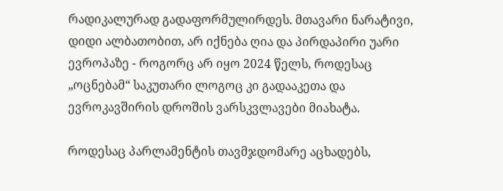რადიკალურად გადაფორმულირდეს. მთავარი ნარატივი, დიდი ალბათობით, არ იქნება ღია და პირდაპირი უარი ევროპაზე - როგორც არ იყო 2024 წელს, როდესაც „ოცნებამ“ საკუთარი ლოგოც კი გადააკეთა და ევროკავშირის დროშის ვარსკვლავები მიახატა.

როდესაც პარლამენტის თავმჯდომარე აცხადებს,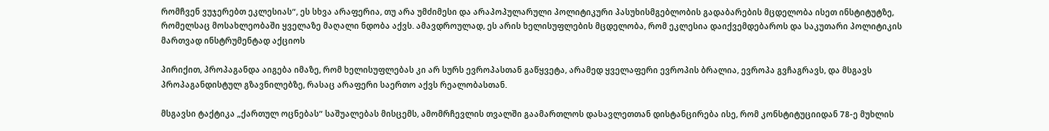რომჩვენ ვუჯერებთ ეკლესიას“, ეს სხვა არაფერია, თუ არა უმძიმესი და არაპოპულარული პოლიტიკური პასუხისმგებლობის გადაბარების მცდელობა ისეთ ინსტიტუტზე, რომელსაც მოსახლეობაში ყველაზე მაღალი ნდობა აქვს. ამავდროულად, ეს არის ხელისუფლების მცდელობა, რომ ეკლესია დაიქვემდებაროს და საკუთარი პოლიტიკის მართვად ინსტრუმენტად აქციოს

პირიქით, პროპაგანდა აიგება იმაზე, რომ ხელისუფლებას კი არ სურს ევროპასთან გაწყვეტა, არამედ ყველაფერი ევროპის ბრალია, ევროპა გვჩაგრავს, და მსგავს პროპაგანდისტულ გზავნილებზე, რასაც არაფერი საერთო აქვს რეალობასთან.

მსგავსი ტაქტიკა „ქართულ ოცნებას“ საშუალებას მისცემს, ამომრჩევლის თვალში გაამართლოს დასავლეთთან დისტანცირება ისე, რომ კონსტიტუციიდან 78-ე მუხლის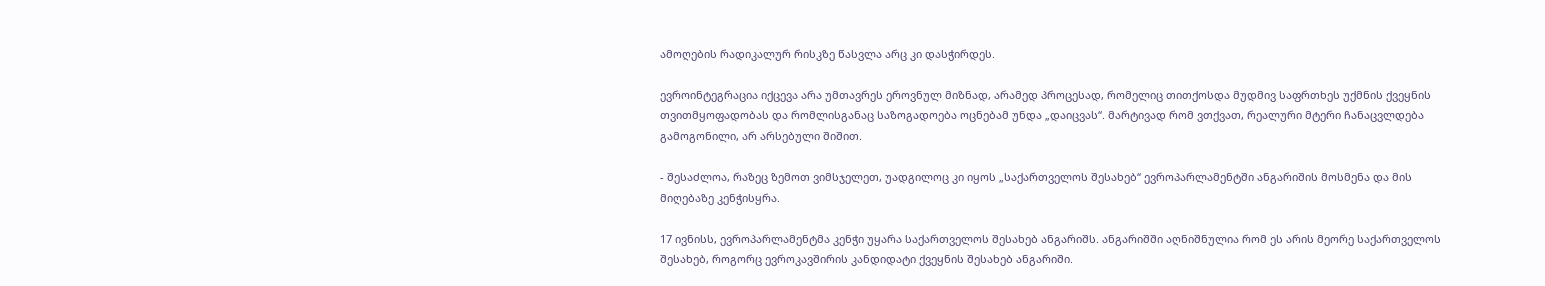ამოღების რადიკალურ რისკზე წასვლა არც კი დასჭირდეს.

ევროინტეგრაცია იქცევა არა უმთავრეს ეროვნულ მიზნად, არამედ პროცესად, რომელიც თითქოსდა მუდმივ საფრთხეს უქმნის ქვეყნის თვითმყოფადობას და რომლისგანაც საზოგადოება ოცნებამ უნდა „დაიცვას“. მარტივად რომ ვთქვათ, რეალური მტერი ჩანაცვლდება გამოგონილი, არ არსებული შიშით.

- შესაძლოა, რაზეც ზემოთ ვიმსჯელეთ, უადგილოც კი იყოს „საქართველოს შესახებ“ ევროპარლამენტში ანგარიშის მოსმენა და მის მიღებაზე კენჭისყრა.

17 ივნისს, ევროპარლამენტმა კენჭი უყარა საქართველოს შესახებ ანგარიშს. ანგარიშში აღნიშნულია რომ ეს არის მეორე საქართველოს შესახებ, როგორც ევროკავშირის კანდიდატი ქვეყნის შესახებ ანგარიში.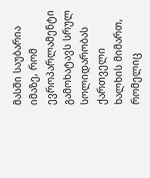მასში საუბარია იმაზე, რომ ევროპარლამენტი გამოხატავს სრულ სოლიდარობას ქართველი ხალხის მიმართ, რომელიც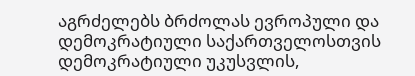აგრძელებს ბრძოლას ევროპული და დემოკრატიული საქართველოსთვის დემოკრატიული უკუსვლის,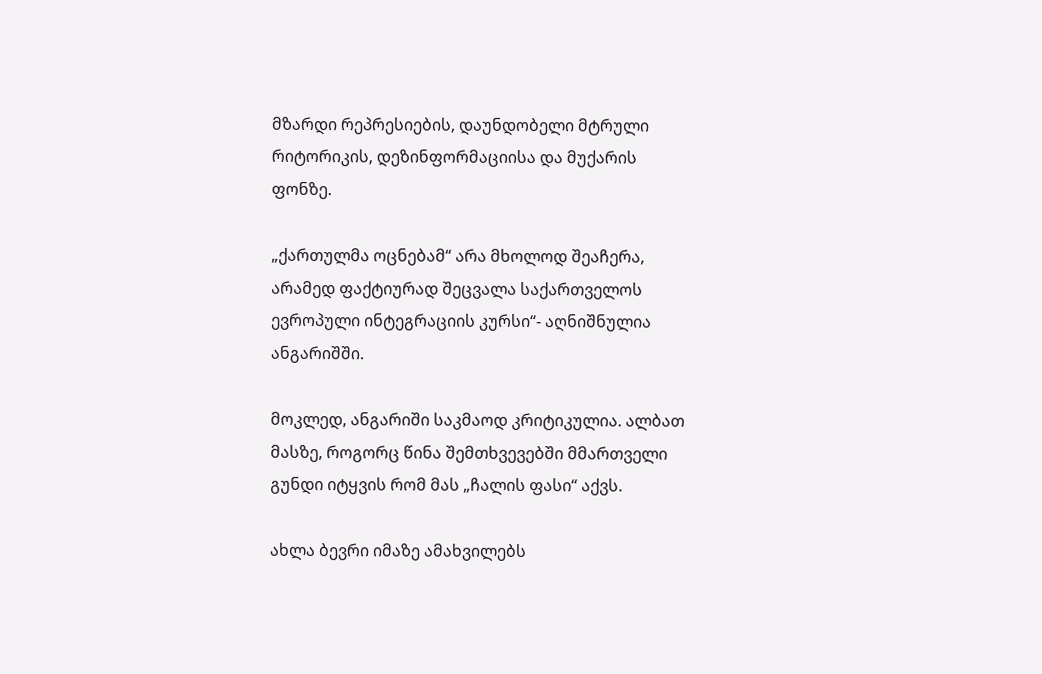მზარდი რეპრესიების, დაუნდობელი მტრული რიტორიკის, დეზინფორმაციისა და მუქარის ფონზე.

„ქართულმა ოცნებამ“ არა მხოლოდ შეაჩერა, არამედ ფაქტიურად შეცვალა საქართველოს ევროპული ინტეგრაციის კურსი“- აღნიშნულია ანგარიშში.

მოკლედ, ანგარიში საკმაოდ კრიტიკულია. ალბათ მასზე, როგორც წინა შემთხვევებში მმართველი გუნდი იტყვის რომ მას „ჩალის ფასი“ აქვს.

ახლა ბევრი იმაზე ამახვილებს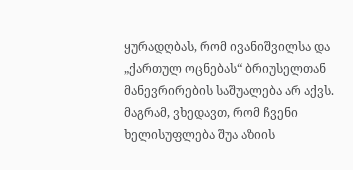ყურადღბას, რომ ივანიშვილსა და „ქართულ ოცნებას“ ბრიუსელთან მანევრირების საშუალება არ აქვს. მაგრამ, ვხედავთ, რომ ჩვენი ხელისუფლება შუა აზიის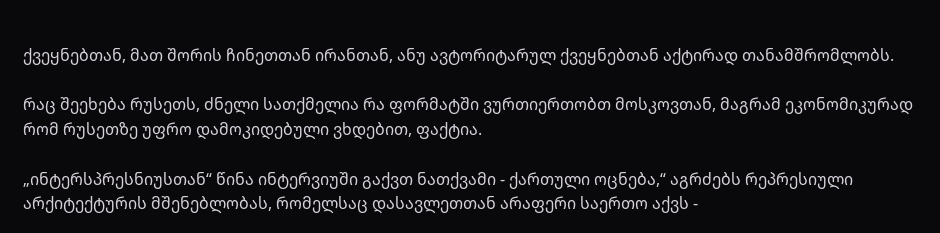ქვეყნებთან, მათ შორის ჩინეთთან ირანთან, ანუ ავტორიტარულ ქვეყნებთან აქტირად თანამშრომლობს.

რაც შეეხება რუსეთს, ძნელი სათქმელია რა ფორმატში ვურთიერთობთ მოსკოვთან, მაგრამ ეკონომიკურად რომ რუსეთზე უფრო დამოკიდებული ვხდებით, ფაქტია.

„ინტერსპრესნიუსთან“ წინა ინტერვიუში გაქვთ ნათქვამი - ქართული ოცნება,“ აგრძებს რეპრესიული არქიტექტურის მშენებლობას, რომელსაც დასავლეთთან არაფერი საერთო აქვს -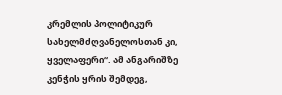კრემლის პოლიტიკურ სახელმძღვანელოსთან კი, ყველაფერი“. ამ ანგარიშზე კენჭის ყრის შემდეგ,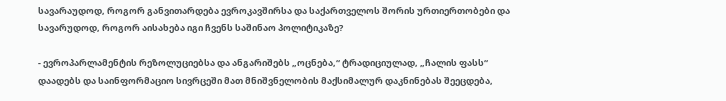სავარაუდოდ, როგორ განვითარდება ევროკავშირსა და საქართველოს შორის ურთიერთობები და სავარუდოდ, როგორ აისახება იგი ჩვენს საშინაო პოლიტიკაზე?

- ევროპარლამენტის რეზოლუციებსა და ანგარიშებს „ოცნება,“ ტრადიციულად, „ჩალის ფასს“ დაადებს და საინფორმაციო სივრცეში მათ მნიშვნელობის მაქსიმალურ დაკნინებას შეეცდება,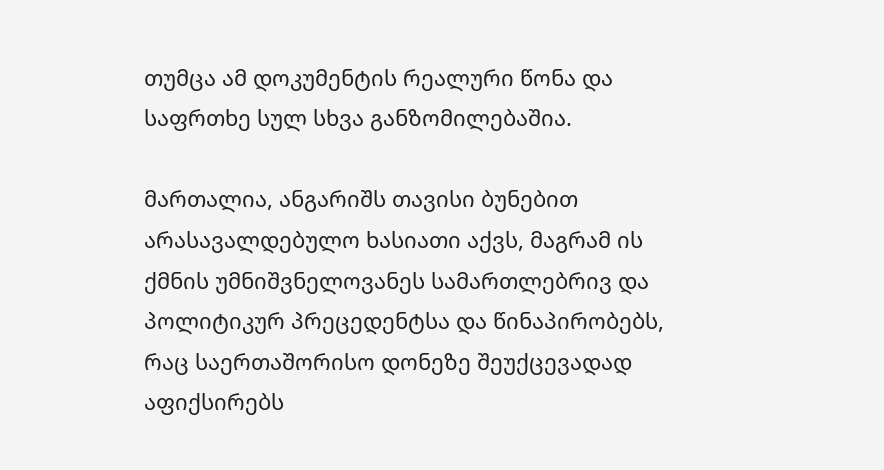თუმცა ამ დოკუმენტის რეალური წონა და საფრთხე სულ სხვა განზომილებაშია.

მართალია, ანგარიშს თავისი ბუნებით არასავალდებულო ხასიათი აქვს, მაგრამ ის ქმნის უმნიშვნელოვანეს სამართლებრივ და პოლიტიკურ პრეცედენტსა და წინაპირობებს, რაც საერთაშორისო დონეზე შეუქცევადად აფიქსირებს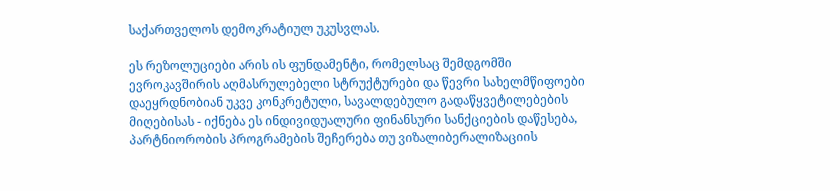საქართველოს დემოკრატიულ უკუსვლას.

ეს რეზოლუციები არის ის ფუნდამენტი, რომელსაც შემდგომში ევროკავშირის აღმასრულებელი სტრუქტურები და წევრი სახელმწიფოები დაეყრდნობიან უკვე კონკრეტული, სავალდებულო გადაწყვეტილებების მიღებისას - იქნება ეს ინდივიდუალური ფინანსური სანქციების დაწესება, პარტნიორობის პროგრამების შეჩერება თუ ვიზალიბერალიზაციის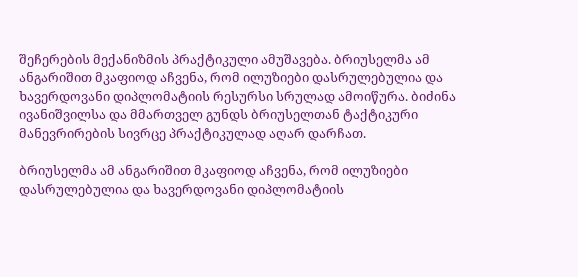შეჩერების მექანიზმის პრაქტიკული ამუშავება. ბრიუსელმა ამ ანგარიშით მკაფიოდ აჩვენა, რომ ილუზიები დასრულებულია და ხავერდოვანი დიპლომატიის რესურსი სრულად ამოიწურა. ბიძინა ივანიშვილსა და მმართველ გუნდს ბრიუსელთან ტაქტიკური მანევრირების სივრცე პრაქტიკულად აღარ დარჩათ.

ბრიუსელმა ამ ანგარიშით მკაფიოდ აჩვენა, რომ ილუზიები დასრულებულია და ხავერდოვანი დიპლომატიის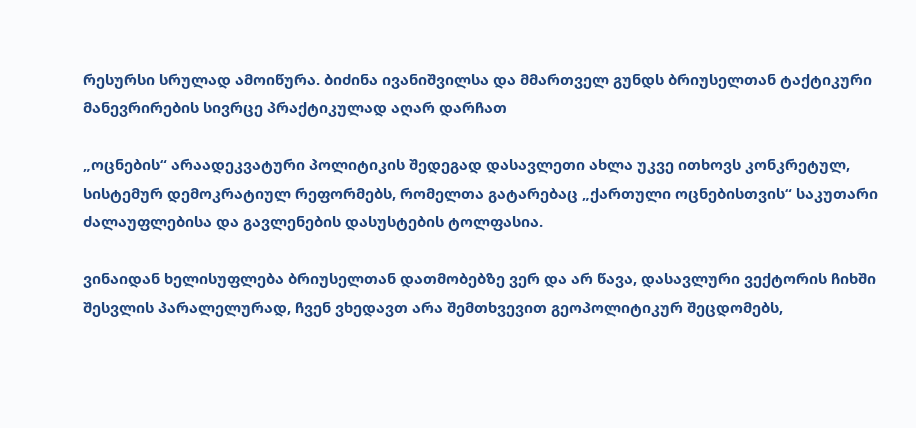რესურსი სრულად ამოიწურა. ბიძინა ივანიშვილსა და მმართველ გუნდს ბრიუსელთან ტაქტიკური მანევრირების სივრცე პრაქტიკულად აღარ დარჩათ

„ოცნების“ არაადეკვატური პოლიტიკის შედეგად დასავლეთი ახლა უკვე ითხოვს კონკრეტულ, სისტემურ დემოკრატიულ რეფორმებს, რომელთა გატარებაც „ქართული ოცნებისთვის“ საკუთარი ძალაუფლებისა და გავლენების დასუსტების ტოლფასია.

ვინაიდან ხელისუფლება ბრიუსელთან დათმობებზე ვერ და არ წავა, დასავლური ვექტორის ჩიხში შესვლის პარალელურად, ჩვენ ვხედავთ არა შემთხვევით გეოპოლიტიკურ შეცდომებს,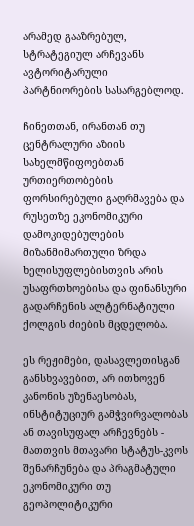არამედ გააზრებულ, სტრატეგიულ არჩევანს ავტორიტარული პარტნიორების სასარგებლოდ.

ჩინეთთან, ირანთან თუ ცენტრალური აზიის სახელმწიფოებთან ურთიერთობების ფორსირებული გაღრმავება და რუსეთზე ეკონომიკური დამოკიდებულების მიზანმიმართული ზრდა ხელისუფლებისთვის არის უსაფრთხოებისა და ფინანსური გადარჩენის ალტერნატიული ქოლგის ძიების მცდელობა.

ეს რეჟიმები, დასავლეთისგან განსხვავებით, არ ითხოვენ კანონის უზენაესობას, ინსტიტუციურ გამჭვირვალობას ან თავისუფალ არჩევნებს - მათთვის მთავარი სტატუს-კვოს შენარჩუნება და პრაგმატული ეკონომიკური თუ გეოპოლიტიკური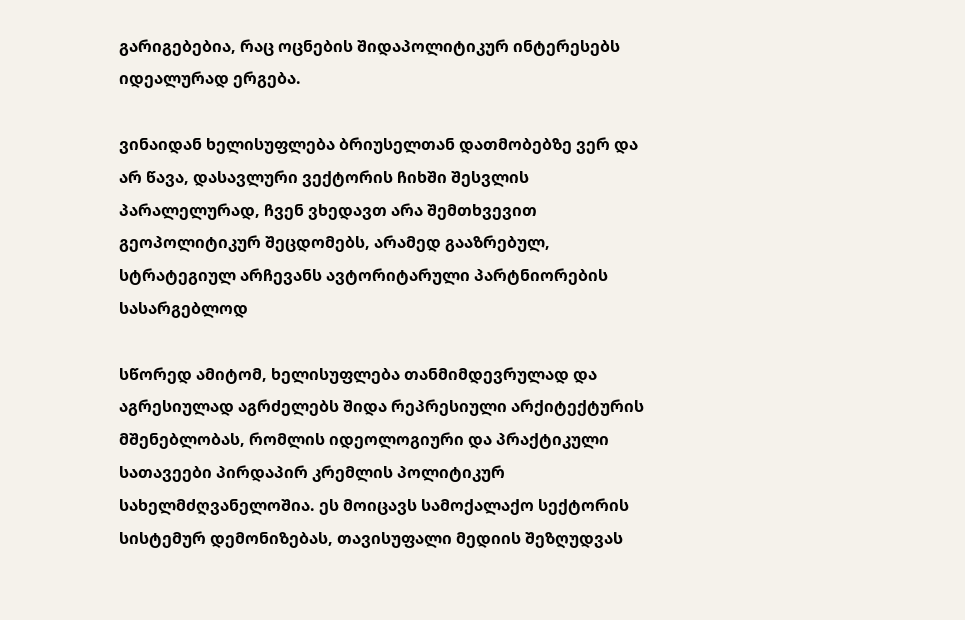გარიგებებია, რაც ოცნების შიდაპოლიტიკურ ინტერესებს იდეალურად ერგება.

ვინაიდან ხელისუფლება ბრიუსელთან დათმობებზე ვერ და არ წავა, დასავლური ვექტორის ჩიხში შესვლის პარალელურად, ჩვენ ვხედავთ არა შემთხვევით გეოპოლიტიკურ შეცდომებს, არამედ გააზრებულ, სტრატეგიულ არჩევანს ავტორიტარული პარტნიორების სასარგებლოდ

სწორედ ამიტომ, ხელისუფლება თანმიმდევრულად და აგრესიულად აგრძელებს შიდა რეპრესიული არქიტექტურის მშენებლობას, რომლის იდეოლოგიური და პრაქტიკული სათავეები პირდაპირ კრემლის პოლიტიკურ სახელმძღვანელოშია. ეს მოიცავს სამოქალაქო სექტორის სისტემურ დემონიზებას, თავისუფალი მედიის შეზღუდვას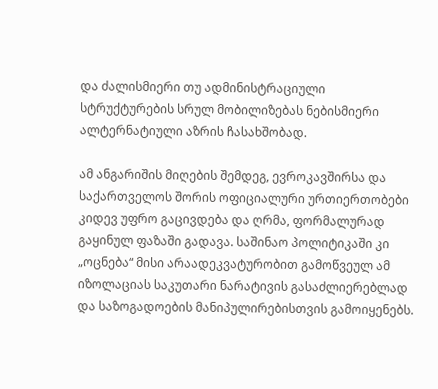და ძალისმიერი თუ ადმინისტრაციული სტრუქტურების სრულ მობილიზებას ნებისმიერი ალტერნატიული აზრის ჩასახშობად.

ამ ანგარიშის მიღების შემდეგ, ევროკავშირსა და საქართველოს შორის ოფიციალური ურთიერთობები კიდევ უფრო გაცივდება და ღრმა, ფორმალურად გაყინულ ფაზაში გადავა. საშინაო პოლიტიკაში კი „ოცნება“ მისი არაადეკვატურობით გამოწვეულ ამ იზოლაციას საკუთარი ნარატივის გასაძლიერებლად და საზოგადოების მანიპულირებისთვის გამოიყენებს.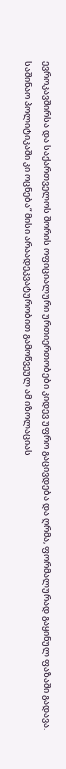ევროკავშირსა და საქართველოს შორის ოფიციალური ურთიერთობები კიდევ უფრო გაცივდება და ღრმა, ფორმალურად გაყინულ ფაზაში გადავა. საშინაო პოლიტიკაში კი ოცნება“ მისი არაადეკვატურობით გამოწვეულ ამ იზოლაციას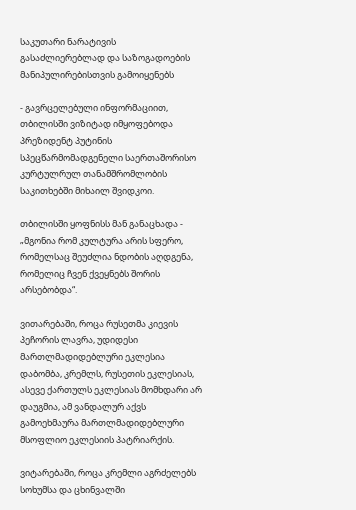საკუთარი ნარატივის გასაძლიერებლად და საზოგადოების მანიპულირებისთვის გამოიყენებს

- გავრცელებული ინფორმაციით, თბილისში ვიზიტად იმყოფებოდა პრეზიდენტ პუტინის სპეცწარმომადგენელი საერთაშორისო კურტულრულ თანამშრომლობის საკითხებში მიხაილ შვიდკოი.

თბილისში ყოფნისს მან განაცხადა - „მგონია რომ კულტურა არის სფერო, რომელსაც შეუძლია ნდობის აღდგენა, რომელიც ჩვენ ქვეყნებს შორის არსებობდა“.

ვითარებაში, როცა რუსეთმა კიევის პეჩორის ლავრა, უდიდესი მართლმადიდებლური ეკლესია დაბომბა, კრემლს, რუსეთის ეკლესიას, ასევე ქართულს ეკლესიას მომხდარი არ დაუგმია, ამ ვანდალურ აქვს გამოეხმაურა მართლმადიდებლური მსოფლიო ეკლესიის პატრიარქის.

ვიტარებაში, როცა კრემლი აგრძელებს სოხუმსა და ცხინვალში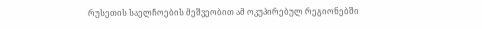რუსეთის საელჩოების მეშვეობით ამ ოკუპირებულ რეგიონებში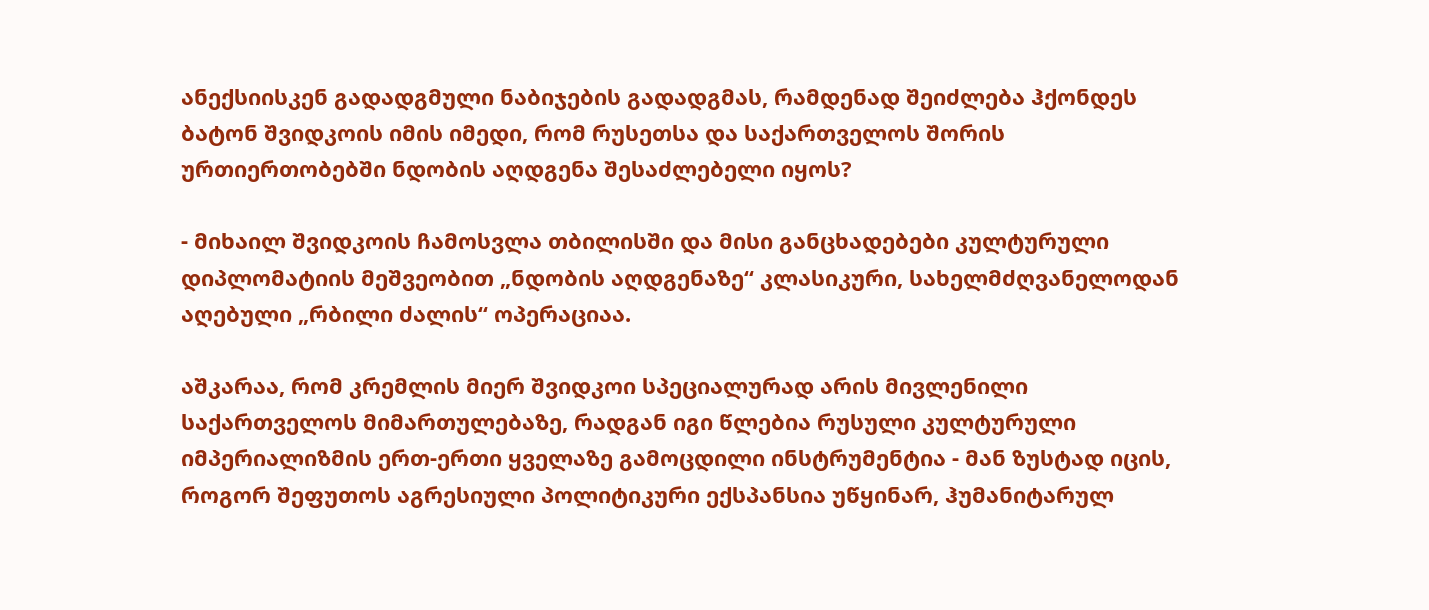ანექსიისკენ გადადგმული ნაბიჯების გადადგმას, რამდენად შეიძლება ჰქონდეს ბატონ შვიდკოის იმის იმედი, რომ რუსეთსა და საქართველოს შორის ურთიერთობებში ნდობის აღდგენა შესაძლებელი იყოს?

- მიხაილ შვიდკოის ჩამოსვლა თბილისში და მისი განცხადებები კულტურული დიპლომატიის მეშვეობით „ნდობის აღდგენაზე“ კლასიკური, სახელმძღვანელოდან აღებული „რბილი ძალის“ ოპერაციაა.

აშკარაა, რომ კრემლის მიერ შვიდკოი სპეციალურად არის მივლენილი საქართველოს მიმართულებაზე, რადგან იგი წლებია რუსული კულტურული იმპერიალიზმის ერთ-ერთი ყველაზე გამოცდილი ინსტრუმენტია - მან ზუსტად იცის, როგორ შეფუთოს აგრესიული პოლიტიკური ექსპანსია უწყინარ, ჰუმანიტარულ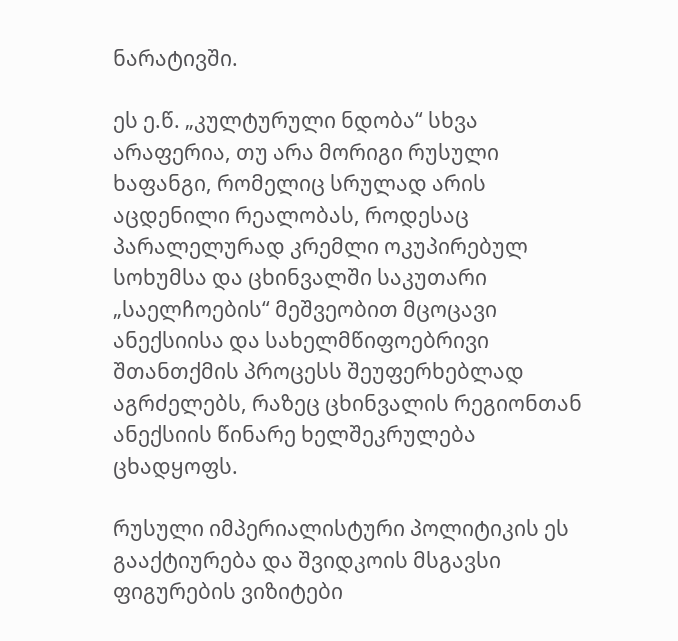ნარატივში.

ეს ე.წ. „კულტურული ნდობა“ სხვა არაფერია, თუ არა მორიგი რუსული ხაფანგი, რომელიც სრულად არის აცდენილი რეალობას, როდესაც პარალელურად კრემლი ოკუპირებულ სოხუმსა და ცხინვალში საკუთარი „საელჩოების“ მეშვეობით მცოცავი ანექსიისა და სახელმწიფოებრივი შთანთქმის პროცესს შეუფერხებლად აგრძელებს, რაზეც ცხინვალის რეგიონთან ანექსიის წინარე ხელშეკრულება ცხადყოფს.

რუსული იმპერიალისტური პოლიტიკის ეს გააქტიურება და შვიდკოის მსგავსი ფიგურების ვიზიტები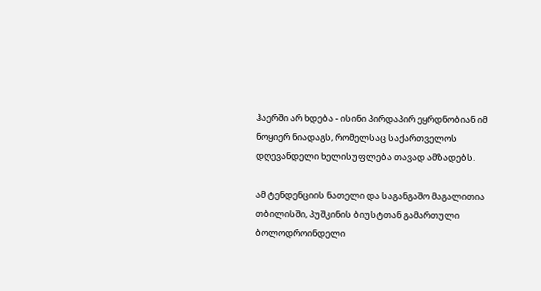ჰაერში არ ხდება - ისინი პირდაპირ ეყრდნობიან იმ ნოყიერ ნიადაგს, რომელსაც საქართველოს დღევანდელი ხელისუფლება თავად ამზადებს.

ამ ტენდენციის ნათელი და საგანგაშო მაგალითია თბილისში, პუშკინის ბიუსტთან გამართული ბოლოდროინდელი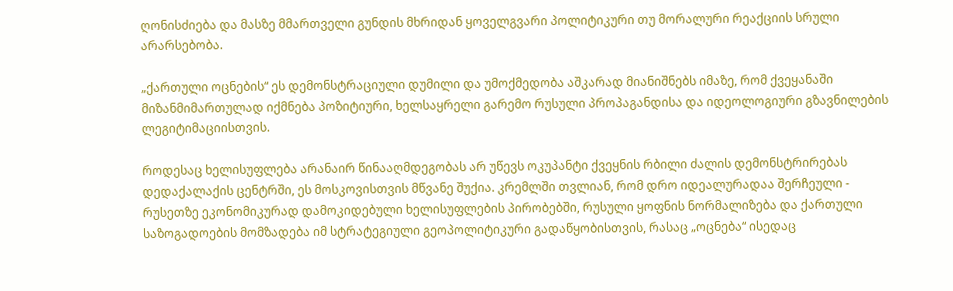ღონისძიება და მასზე მმართველი გუნდის მხრიდან ყოველგვარი პოლიტიკური თუ მორალური რეაქციის სრული არარსებობა.

„ქართული ოცნების“ ეს დემონსტრაციული დუმილი და უმოქმედობა აშკარად მიანიშნებს იმაზე, რომ ქვეყანაში მიზანმიმართულად იქმნება პოზიტიური, ხელსაყრელი გარემო რუსული პროპაგანდისა და იდეოლოგიური გზავნილების ლეგიტიმაციისთვის.

როდესაც ხელისუფლება არანაირ წინააღმდეგობას არ უწევს ოკუპანტი ქვეყნის რბილი ძალის დემონსტრირებას დედაქალაქის ცენტრში, ეს მოსკოვისთვის მწვანე შუქია. კრემლში თვლიან, რომ დრო იდეალურადაა შერჩეული - რუსეთზე ეკონომიკურად დამოკიდებული ხელისუფლების პირობებში, რუსული ყოფნის ნორმალიზება და ქართული საზოგადოების მომზადება იმ სტრატეგიული გეოპოლიტიკური გადაწყობისთვის, რასაც „ოცნება“ ისედაც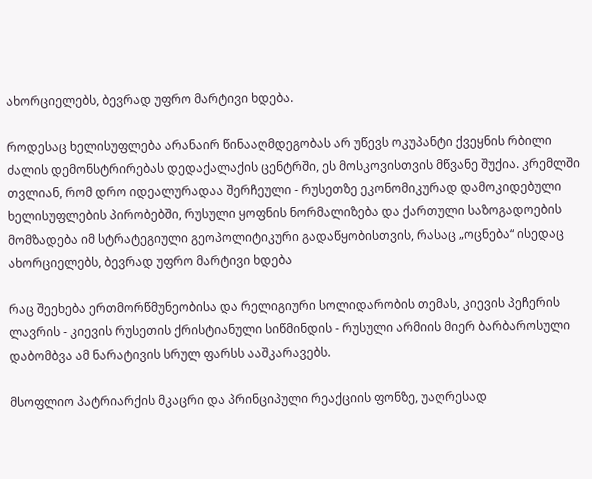ახორციელებს, ბევრად უფრო მარტივი ხდება.

როდესაც ხელისუფლება არანაირ წინააღმდეგობას არ უწევს ოკუპანტი ქვეყნის რბილი ძალის დემონსტრირებას დედაქალაქის ცენტრში, ეს მოსკოვისთვის მწვანე შუქია. კრემლში თვლიან, რომ დრო იდეალურადაა შერჩეული - რუსეთზე ეკონომიკურად დამოკიდებული ხელისუფლების პირობებში, რუსული ყოფნის ნორმალიზება და ქართული საზოგადოების მომზადება იმ სტრატეგიული გეოპოლიტიკური გადაწყობისთვის, რასაც „ოცნება“ ისედაც ახორციელებს, ბევრად უფრო მარტივი ხდება

რაც შეეხება ერთმორწმუნეობისა და რელიგიური სოლიდარობის თემას, კიევის პეჩერის ლავრის - კიევის რუსეთის ქრისტიანული სიწმინდის - რუსული არმიის მიერ ბარბაროსული დაბომბვა ამ ნარატივის სრულ ფარსს ააშკარავებს.

მსოფლიო პატრიარქის მკაცრი და პრინციპული რეაქციის ფონზე, უაღრესად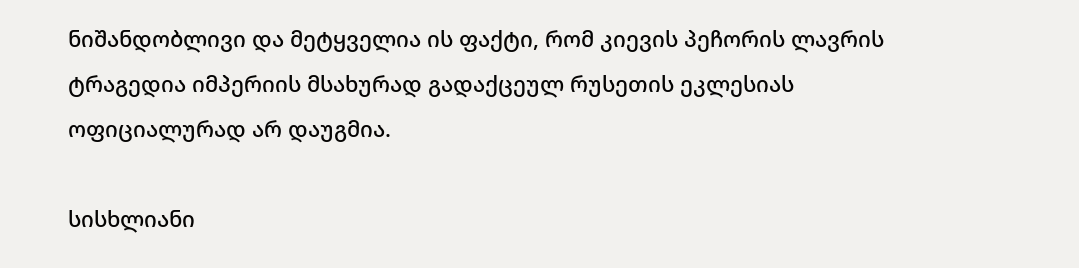ნიშანდობლივი და მეტყველია ის ფაქტი, რომ კიევის პეჩორის ლავრის ტრაგედია იმპერიის მსახურად გადაქცეულ რუსეთის ეკლესიას ოფიციალურად არ დაუგმია.

სისხლიანი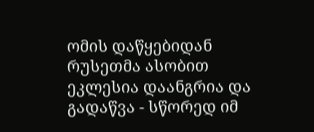ომის დაწყებიდან რუსეთმა ასობით ეკლესია დაანგრია და გადაწვა - სწორედ იმ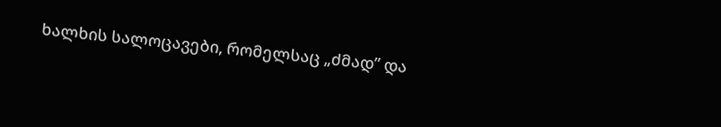ხალხის სალოცავები, რომელსაც „ძმად” და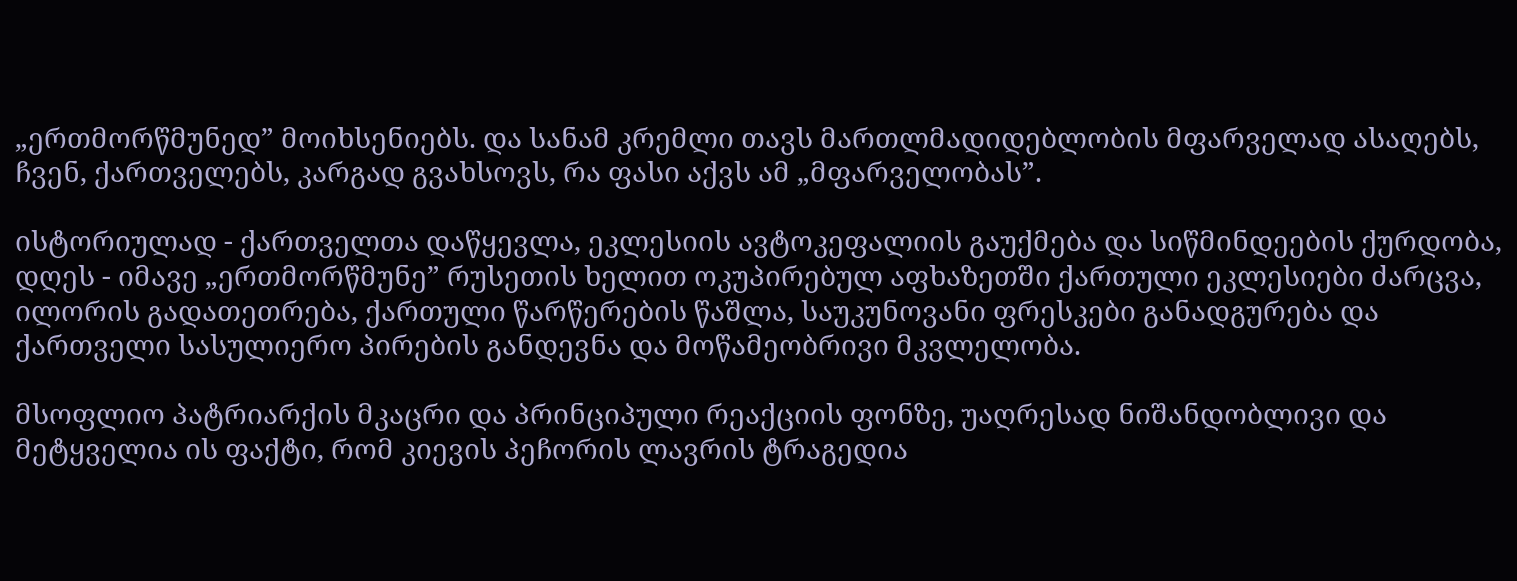„ერთმორწმუნედ” მოიხსენიებს. და სანამ კრემლი თავს მართლმადიდებლობის მფარველად ასაღებს, ჩვენ, ქართველებს, კარგად გვახსოვს, რა ფასი აქვს ამ „მფარველობას”.

ისტორიულად - ქართველთა დაწყევლა, ეკლესიის ავტოკეფალიის გაუქმება და სიწმინდეების ქურდობა, დღეს - იმავე „ერთმორწმუნე” რუსეთის ხელით ოკუპირებულ აფხაზეთში ქართული ეკლესიები ძარცვა, ილორის გადათეთრება, ქართული წარწერების წაშლა, საუკუნოვანი ფრესკები განადგურება და ქართველი სასულიერო პირების განდევნა და მოწამეობრივი მკვლელობა.

მსოფლიო პატრიარქის მკაცრი და პრინციპული რეაქციის ფონზე, უაღრესად ნიშანდობლივი და მეტყველია ის ფაქტი, რომ კიევის პეჩორის ლავრის ტრაგედია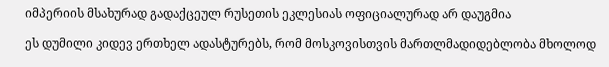იმპერიის მსახურად გადაქცეულ რუსეთის ეკლესიას ოფიციალურად არ დაუგმია

ეს დუმილი კიდევ ერთხელ ადასტურებს, რომ მოსკოვისთვის მართლმადიდებლობა მხოლოდ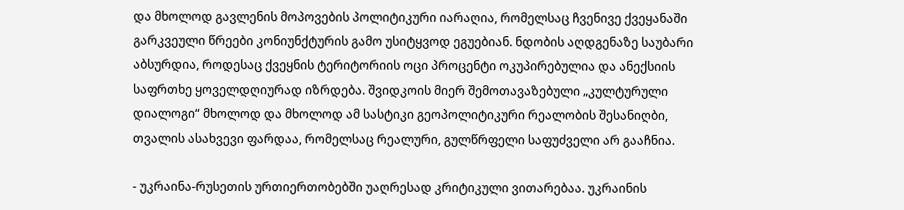და მხოლოდ გავლენის მოპოვების პოლიტიკური იარაღია, რომელსაც ჩვენივე ქვეყანაში გარკვეული წრეები კონიუნქტურის გამო უსიტყვოდ ეგუებიან. ნდობის აღდგენაზე საუბარი აბსურდია, როდესაც ქვეყნის ტერიტორიის ოცი პროცენტი ოკუპირებულია და ანექსიის საფრთხე ყოველდღიურად იზრდება. შვიდკოის მიერ შემოთავაზებული „კულტურული დიალოგი“ მხოლოდ და მხოლოდ ამ სასტიკი გეოპოლიტიკური რეალობის შესანიღბი, თვალის ასახვევი ფარდაა, რომელსაც რეალური, გულწრფელი საფუძველი არ გააჩნია.

- უკრაინა-რუსეთის ურთიერთობებში უაღრესად კრიტიკული ვითარებაა. უკრაინის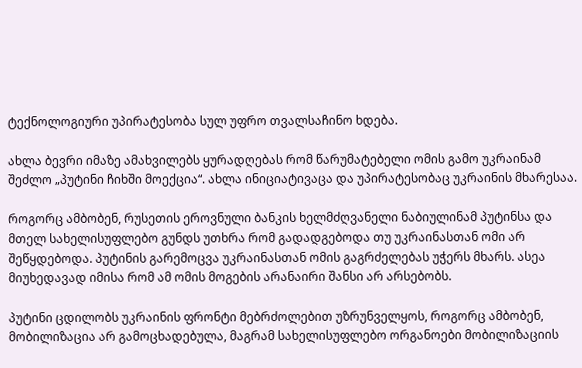ტექნოლოგიური უპირატესობა სულ უფრო თვალსაჩინო ხდება.

ახლა ბევრი იმაზე ამახვილებს ყურადღებას რომ წარუმატებელი ომის გამო უკრაინამ შეძლო „პუტინი ჩიხში მოექცია“. ახლა ინიციატივაცა და უპირატესობაც უკრაინის მხარესაა.

როგორც ამბობენ, რუსეთის ეროვნული ბანკის ხელმძღვანელი ნაბიულინამ პუტინსა და მთელ სახელისუფლებო გუნდს უთხრა რომ გადადგებოდა თუ უკრაინასთან ომი არ შეწყდებოდა. პუტინის გარემოცვა უკრაინასთან ომის გაგრძელებას უჭერს მხარს. ასეა მიუხედავად იმისა რომ ამ ომის მოგების არანაირი შანსი არ არსებობს.

პუტინი ცდილობს უკრაინის ფრონტი მებრძოლებით უზრუნველყოს, როგორც ამბობენ, მობილიზაცია არ გამოცხადებულა, მაგრამ სახელისუფლებო ორგანოები მობილიზაციის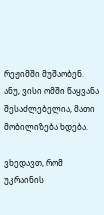რეჟიმში მუშაობენ. ანუ, ვისი ომში წაყვანა შესაძლებელია, მათი მობილიზება ხდება.

ვხედავთ, რომ უკრაინის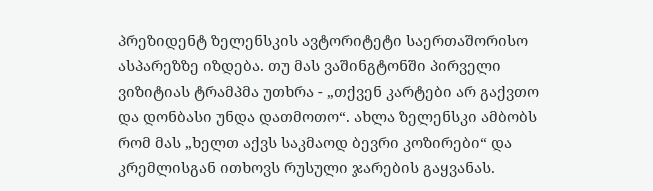პრეზიდენტ ზელენსკის ავტორიტეტი საერთაშორისო ასპარეზზე იზდება. თუ მას ვაშინგტონში პირველი ვიზიტიას ტრამპმა უთხრა - „თქვენ კარტები არ გაქვთო და დონბასი უნდა დათმოთო“. ახლა ზელენსკი ამბობს რომ მას „ხელთ აქვს საკმაოდ ბევრი კოზირები“ და კრემლისგან ითხოვს რუსული ჯარების გაყვანას.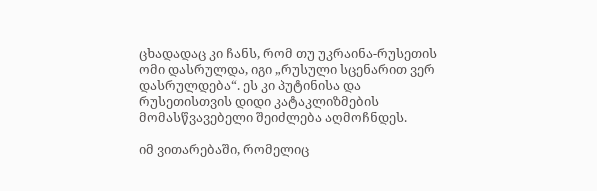ცხადადაც კი ჩანს, რომ თუ უკრაინა-რუსეთის ომი დასრულდა, იგი „რუსული სცენარით ვერ დასრულდება“. ეს კი პუტინისა და რუსეთისთვის დიდი კატაკლიზმების მომასწვავებელი შეიძლება აღმოჩნდეს.

იმ ვითარებაში, რომელიც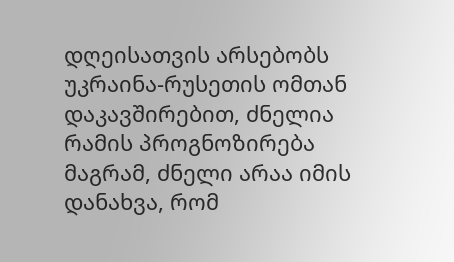დღეისათვის არსებობს უკრაინა-რუსეთის ომთან დაკავშირებით, ძნელია რამის პროგნოზირება მაგრამ, ძნელი არაა იმის დანახვა, რომ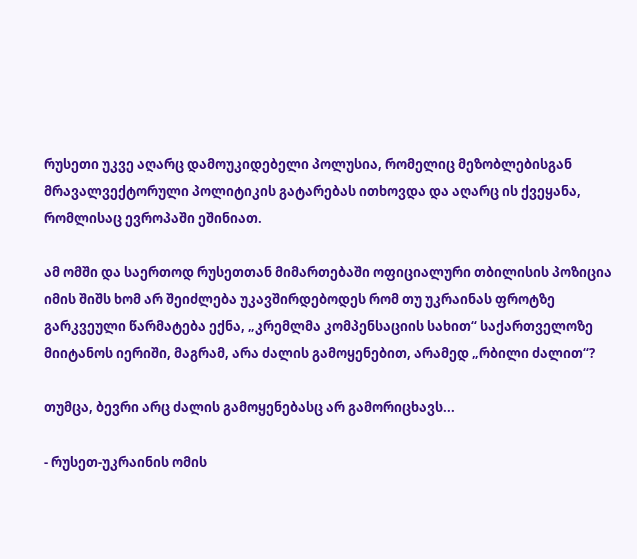რუსეთი უკვე აღარც დამოუკიდებელი პოლუსია, რომელიც მეზობლებისგან მრავალვექტორული პოლიტიკის გატარებას ითხოვდა და აღარც ის ქვეყანა, რომლისაც ევროპაში ეშინიათ.

ამ ომში და საერთოდ რუსეთთან მიმართებაში ოფიციალური თბილისის პოზიცია იმის შიშს ხომ არ შეიძლება უკავშირდებოდეს რომ თუ უკრაინას ფროტზე გარკვეული წარმატება ექნა, „კრემლმა კომპენსაციის სახით“ საქართველოზე მიიტანოს იერიში, მაგრამ, არა ძალის გამოყენებით, არამედ „რბილი ძალით“?

თუმცა, ბევრი არც ძალის გამოყენებასც არ გამორიცხავს...

- რუსეთ-უკრაინის ომის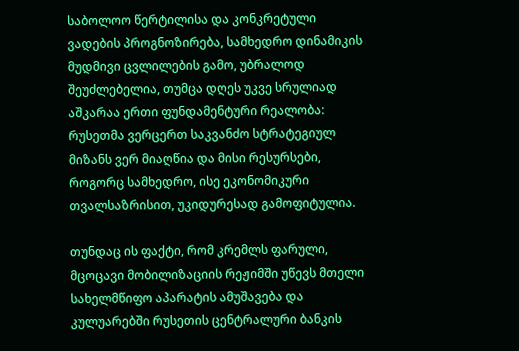საბოლოო წერტილისა და კონკრეტული ვადების პროგნოზირება, სამხედრო დინამიკის მუდმივი ცვლილების გამო, უბრალოდ შეუძლებელია, თუმცა დღეს უკვე სრულიად აშკარაა ერთი ფუნდამენტური რეალობა: რუსეთმა ვერცერთ საკვანძო სტრატეგიულ მიზანს ვერ მიაღწია და მისი რესურსები, როგორც სამხედრო, ისე ეკონომიკური თვალსაზრისით, უკიდურესად გამოფიტულია.

თუნდაც ის ფაქტი, რომ კრემლს ფარული, მცოცავი მობილიზაციის რეჟიმში უწევს მთელი სახელმწიფო აპარატის ამუშავება და კულუარებში რუსეთის ცენტრალური ბანკის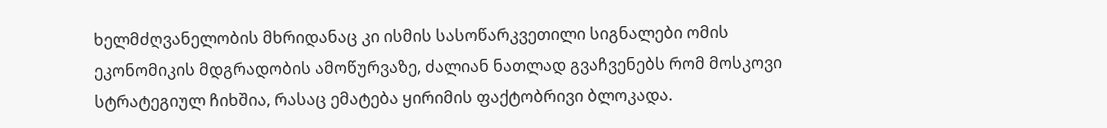ხელმძღვანელობის მხრიდანაც კი ისმის სასოწარკვეთილი სიგნალები ომის ეკონომიკის მდგრადობის ამოწურვაზე, ძალიან ნათლად გვაჩვენებს რომ მოსკოვი სტრატეგიულ ჩიხშია, რასაც ემატება ყირიმის ფაქტობრივი ბლოკადა.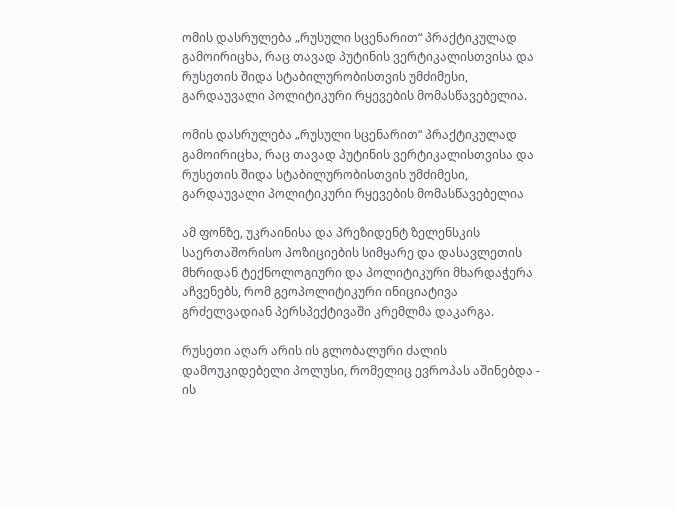ომის დასრულება „რუსული სცენარით“ პრაქტიკულად გამოირიცხა, რაც თავად პუტინის ვერტიკალისთვისა და რუსეთის შიდა სტაბილურობისთვის უმძიმესი, გარდაუვალი პოლიტიკური რყევების მომასწავებელია.

ომის დასრულება „რუსული სცენარით“ პრაქტიკულად გამოირიცხა, რაც თავად პუტინის ვერტიკალისთვისა და რუსეთის შიდა სტაბილურობისთვის უმძიმესი, გარდაუვალი პოლიტიკური რყევების მომასწავებელია

ამ ფონზე, უკრაინისა და პრეზიდენტ ზელენსკის საერთაშორისო პოზიციების სიმყარე და დასავლეთის მხრიდან ტექნოლოგიური და პოლიტიკური მხარდაჭერა აჩვენებს, რომ გეოპოლიტიკური ინიციატივა გრძელვადიან პერსპექტივაში კრემლმა დაკარგა.

რუსეთი აღარ არის ის გლობალური ძალის დამოუკიდებელი პოლუსი, რომელიც ევროპას აშინებდა - ის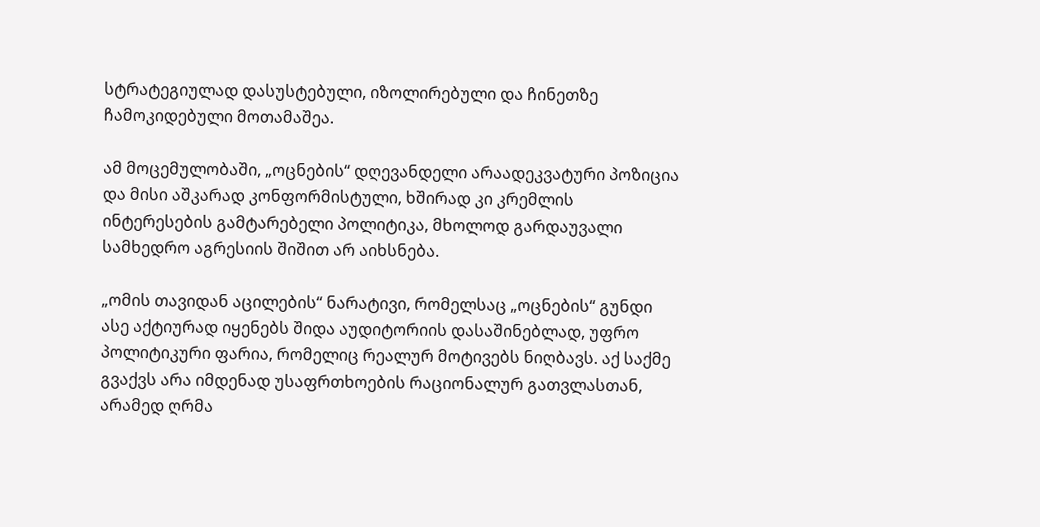სტრატეგიულად დასუსტებული, იზოლირებული და ჩინეთზე ჩამოკიდებული მოთამაშეა.

ამ მოცემულობაში, „ოცნების“ დღევანდელი არაადეკვატური პოზიცია და მისი აშკარად კონფორმისტული, ხშირად კი კრემლის ინტერესების გამტარებელი პოლიტიკა, მხოლოდ გარდაუვალი სამხედრო აგრესიის შიშით არ აიხსნება.

„ომის თავიდან აცილების“ ნარატივი, რომელსაც „ოცნების“ გუნდი ასე აქტიურად იყენებს შიდა აუდიტორიის დასაშინებლად, უფრო პოლიტიკური ფარია, რომელიც რეალურ მოტივებს ნიღბავს. აქ საქმე გვაქვს არა იმდენად უსაფრთხოების რაციონალურ გათვლასთან, არამედ ღრმა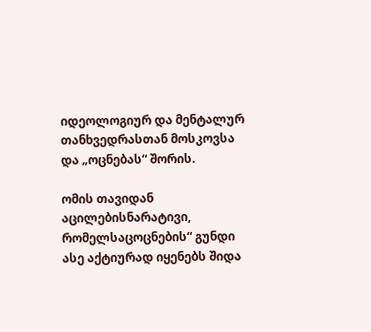იდეოლოგიურ და მენტალურ თანხვედრასთან მოსკოვსა და „ოცნებას“ შორის.

ომის თავიდან აცილებისნარატივი, რომელსაცოცნების“ გუნდი ასე აქტიურად იყენებს შიდა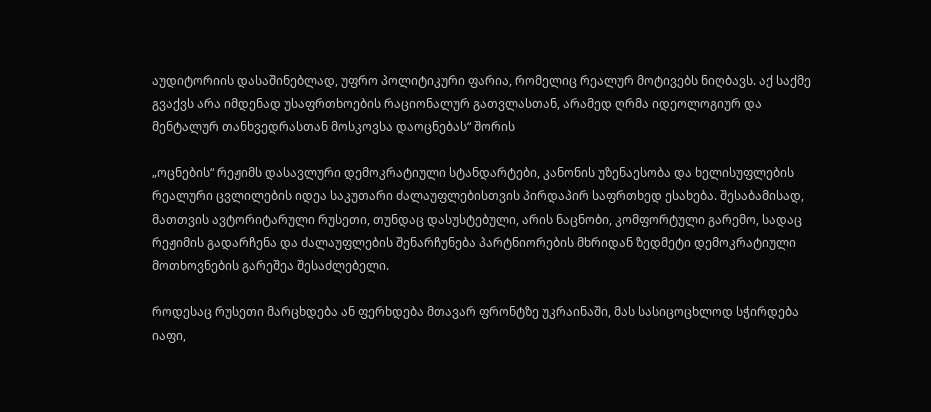აუდიტორიის დასაშინებლად, უფრო პოლიტიკური ფარია, რომელიც რეალურ მოტივებს ნიღბავს. აქ საქმე გვაქვს არა იმდენად უსაფრთხოების რაციონალურ გათვლასთან, არამედ ღრმა იდეოლოგიურ და მენტალურ თანხვედრასთან მოსკოვსა დაოცნებას“ შორის

„ოცნების“ რეჟიმს დასავლური დემოკრატიული სტანდარტები, კანონის უზენაესობა და ხელისუფლების რეალური ცვლილების იდეა საკუთარი ძალაუფლებისთვის პირდაპირ საფრთხედ ესახება. შესაბამისად, მათთვის ავტორიტარული რუსეთი, თუნდაც დასუსტებული, არის ნაცნობი, კომფორტული გარემო, სადაც რეჟიმის გადარჩენა და ძალაუფლების შენარჩუნება პარტნიორების მხრიდან ზედმეტი დემოკრატიული მოთხოვნების გარეშეა შესაძლებელი.

როდესაც რუსეთი მარცხდება ან ფერხდება მთავარ ფრონტზე უკრაინაში, მას სასიცოცხლოდ სჭირდება იაფი,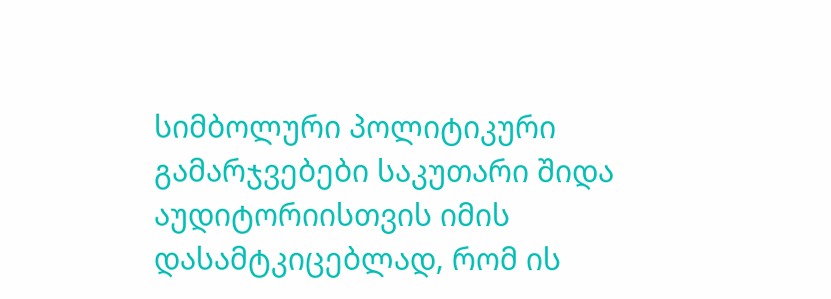სიმბოლური პოლიტიკური გამარჯვებები საკუთარი შიდა აუდიტორიისთვის იმის დასამტკიცებლად, რომ ის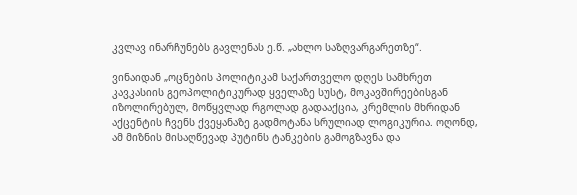კვლავ ინარჩუნებს გავლენას ე.წ. „ახლო საზღვარგარეთზე“.

ვინაიდან „ოცნების პოლიტიკამ საქართველო დღეს სამხრეთ კავკასიის გეოპოლიტიკურად ყველაზე სუსტ, მოკავშირეებისგან იზოლირებულ, მოწყვლად რგოლად გადააქცია, კრემლის მხრიდან აქცენტის ჩვენს ქვეყანაზე გადმოტანა სრულიად ლოგიკურია. ოღონდ, ამ მიზნის მისაღწევად პუტინს ტანკების გამოგზავნა და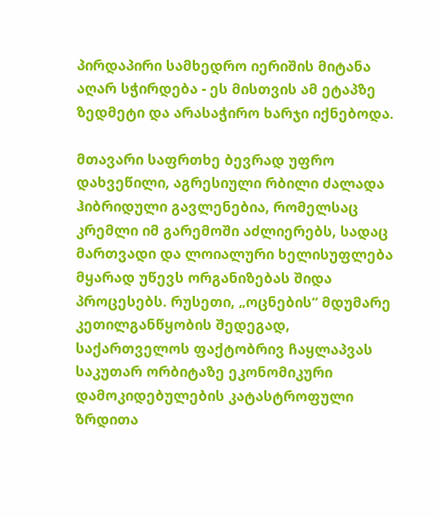პირდაპირი სამხედრო იერიშის მიტანა აღარ სჭირდება - ეს მისთვის ამ ეტაპზე ზედმეტი და არასაჭირო ხარჯი იქნებოდა.

მთავარი საფრთხე ბევრად უფრო დახვეწილი, აგრესიული რბილი ძალადა ჰიბრიდული გავლენებია, რომელსაც კრემლი იმ გარემოში აძლიერებს, სადაც მართვადი და ლოიალური ხელისუფლება მყარად უწევს ორგანიზებას შიდა პროცესებს. რუსეთი, „ოცნების“ მდუმარე კეთილგანწყობის შედეგად, საქართველოს ფაქტობრივ ჩაყლაპვას საკუთარ ორბიტაზე ეკონომიკური დამოკიდებულების კატასტროფული ზრდითა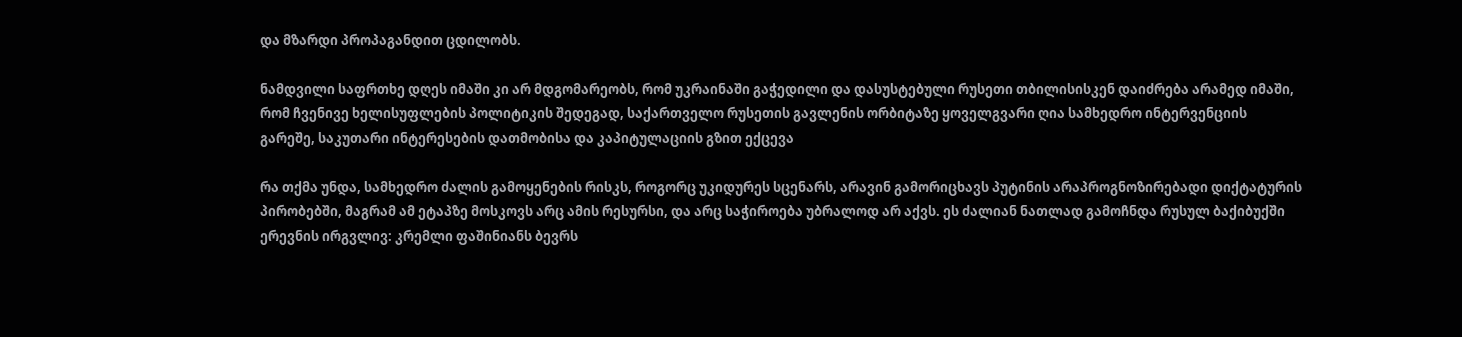და მზარდი პროპაგანდით ცდილობს.

ნამდვილი საფრთხე დღეს იმაში კი არ მდგომარეობს, რომ უკრაინაში გაჭედილი და დასუსტებული რუსეთი თბილისისკენ დაიძრება არამედ იმაში, რომ ჩვენივე ხელისუფლების პოლიტიკის შედეგად, საქართველო რუსეთის გავლენის ორბიტაზე ყოველგვარი ღია სამხედრო ინტერვენციის გარეშე, საკუთარი ინტერესების დათმობისა და კაპიტულაციის გზით ექცევა

რა თქმა უნდა, სამხედრო ძალის გამოყენების რისკს, როგორც უკიდურეს სცენარს, არავინ გამორიცხავს პუტინის არაპროგნოზირებადი დიქტატურის პირობებში, მაგრამ ამ ეტაპზე მოსკოვს არც ამის რესურსი, და არც საჭიროება უბრალოდ არ აქვს. ეს ძალიან ნათლად გამოჩნდა რუსულ ბაქიბუქში ერევნის ირგვლივ: კრემლი ფაშინიანს ბევრს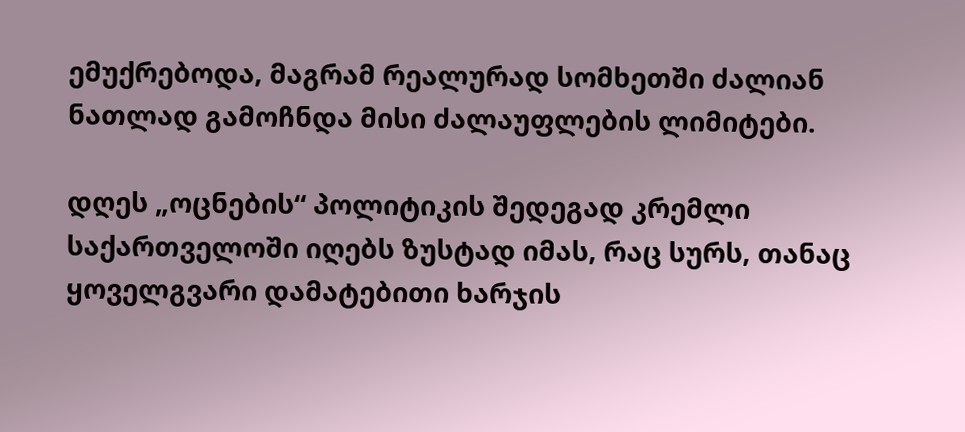ემუქრებოდა, მაგრამ რეალურად სომხეთში ძალიან ნათლად გამოჩნდა მისი ძალაუფლების ლიმიტები.

დღეს „ოცნების“ პოლიტიკის შედეგად კრემლი საქართველოში იღებს ზუსტად იმას, რაც სურს, თანაც ყოველგვარი დამატებითი ხარჯის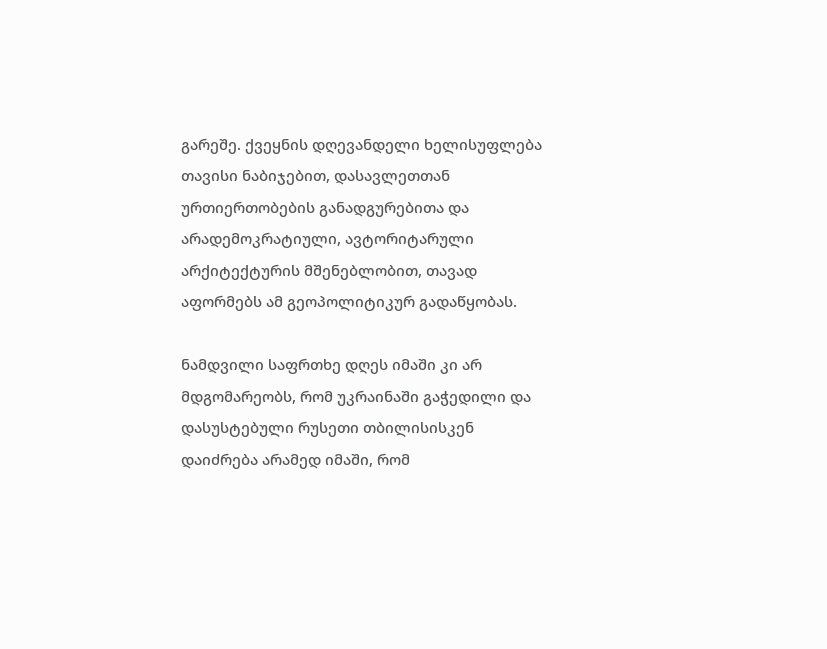გარეშე. ქვეყნის დღევანდელი ხელისუფლება თავისი ნაბიჯებით, დასავლეთთან ურთიერთობების განადგურებითა და არადემოკრატიული, ავტორიტარული არქიტექტურის მშენებლობით, თავად აფორმებს ამ გეოპოლიტიკურ გადაწყობას.

ნამდვილი საფრთხე დღეს იმაში კი არ მდგომარეობს, რომ უკრაინაში გაჭედილი და დასუსტებული რუსეთი თბილისისკენ დაიძრება არამედ იმაში, რომ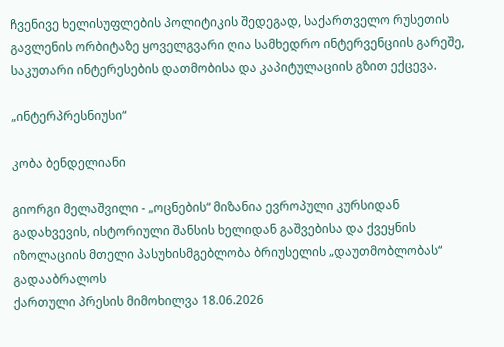ჩვენივე ხელისუფლების პოლიტიკის შედეგად, საქართველო რუსეთის გავლენის ორბიტაზე ყოველგვარი ღია სამხედრო ინტერვენციის გარეშე, საკუთარი ინტერესების დათმობისა და კაპიტულაციის გზით ექცევა.

„ინტერპრესნიუსი“

კობა ბენდელიანი

გიორგი მელაშვილი - „ოცნების“ მიზანია ევროპული კურსიდან გადახვევის, ისტორიული შანსის ხელიდან გაშვებისა და ქვეყნის იზოლაციის მთელი პასუხისმგებლობა ბრიუსელის „დაუთმობლობას“ გადააბრალოს
ქართული პრესის მიმოხილვა 18.06.2026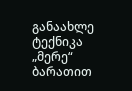განაახლე ტექნიკა „მერე“ ბარათით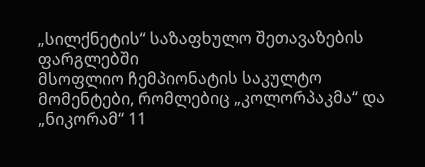„სილქნეტის“ საზაფხულო შეთავაზების ფარგლებში
მსოფლიო ჩემპიონატის საკულტო მომენტები, რომლებიც „კოლორპაკმა“ და „ნიკორამ“ 11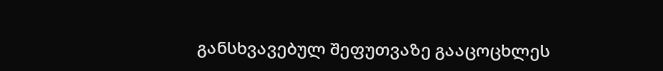განსხვავებულ შეფუთვაზე გააცოცხლეს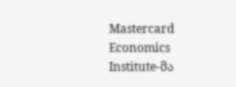Mastercard Economics Institute-მა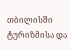თბილისში ტურიზმისა და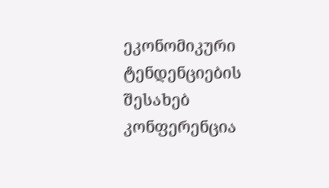ეკონომიკური ტენდენციების შესახებ კონფერენცია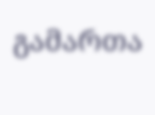გამართა